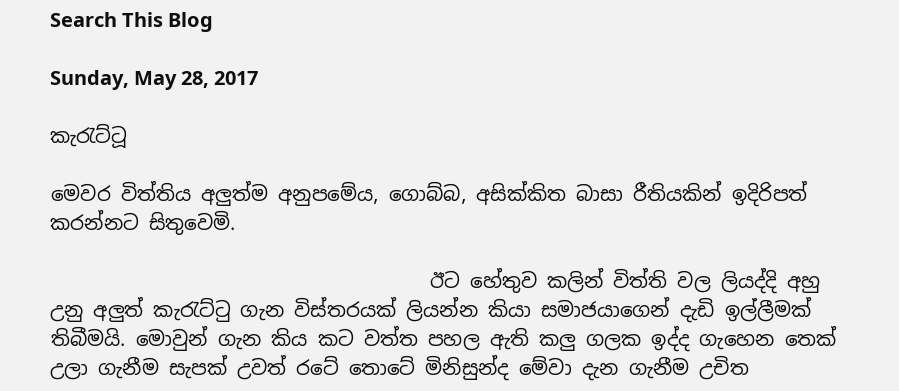Search This Blog

Sunday, May 28, 2017

කැ‍රැට්‍ටූ

මෙවර විත්තිය අලුත්ම අනුපමේය, ගොබ්බ, අසික්කිත බාසා රීතියකින් ඉදිරිපත් කරන්නට සිතුවෙමි.

                                      ඊට හේතුව කලින් විත්ති වල ලියද්දි අහු උනු අලුත් කැ‍රැට්‍ටු ගැන විස්තරයක් ලියන්න කියා සමාජයාගෙන් දැඩි ඉල්ලීමක් තිබීමයි. මොවුන් ගැන කිය කට වත්ත පහල ඇති කලු ගලක ඉද්ද ගැහෙන තෙක් උලා ගැනීම සැපක් උවත් රටේ තොටේ මිනිසුන්ද මේවා දැන ගැනීම උචිත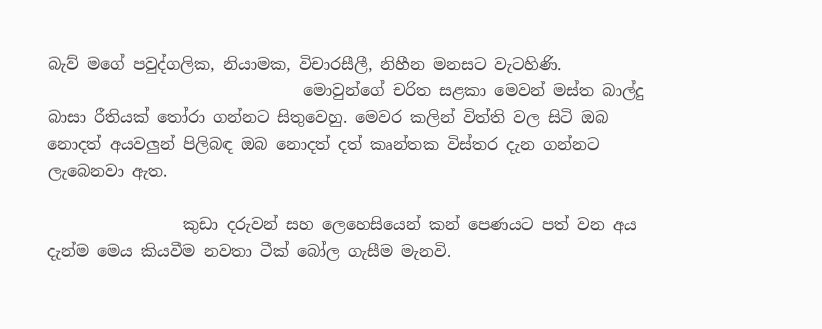බැව් මගේ පවුද්ගලික, නියාමක, විචාරසීලී, නිහීන මනසට වැටහිණි.
                                මොවුන්ගේ චරිත සළකා මෙවන් මස්ත බාල්දු බාසා රීතියක් ‍තෝරා ගන්නට සිතුවෙහු. මෙවර කලින් විත්ති වල සිටි ඔබ නොදත් අයවලුන් පිලිබඳ ඔබ නොදත් දත් කෘන්තක විස්තර දැන ගන්නට ලැබෙනවා ඇත.

                 කුඩා දරුවන් සහ ලෙහෙසියෙන් කන් පෙණයට පත් වන අය දැන්ම මෙය කියවීම නවතා ටීක් බෝල ගැසීම මැනවි.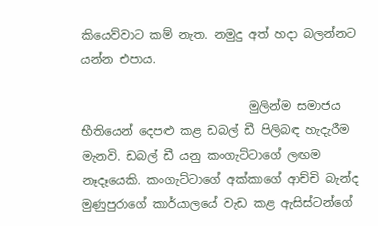කියෙව්වාට කම් නැත. නමුදු අත් හදා බලන්නට යන්න එපාය.

                            මුලින්ම සමාජය භීතියෙන් දෙපළු කළ ඩබල් ඩී පිලිබඳ හැදැරීම මැනවි. ඩබල් ඩී යනු කංගැට්ටාගේ ලඟම නෑදෑයෙකි. කංගැට්ටාගේ අක්කාගේ ආච්චි බැන්ද මුණුපුරාගේ කාර්යාලයේ වැඩ කළ ඇසිස්ටන්ගේ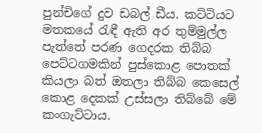පුන්චිගේ දුව ඩබල් ඩීය. කට්ටියට මතකයේ ‍රැඳී ඇති අර තුම්මුල්ල පැත්තේ පරණ ගෙදරක තිබ්බ පෙට්ටගමකින් පුස්කොළ පොතක් කියලා බත් ඔතලා තිබ්බ කෙසෙල් කොළ දෙකක් උස්සලා තිබ්බේ මේ කංගැට්ටාය.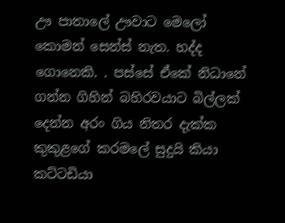ඌ පාතාලේ ඌවාට මෙලෝ කොමන් සෙන්ස් නැත. හද්ද ගොනෙකි. . පස්සේ ඒකේ නිධානේ ගන්න ගිහින් බහිරවයාට බිල්ලක් දෙන්න අරං ගිය නිතර දැක්ක කුකුළගේ කරමලේ සුදුයි කියා කට්ටඩියා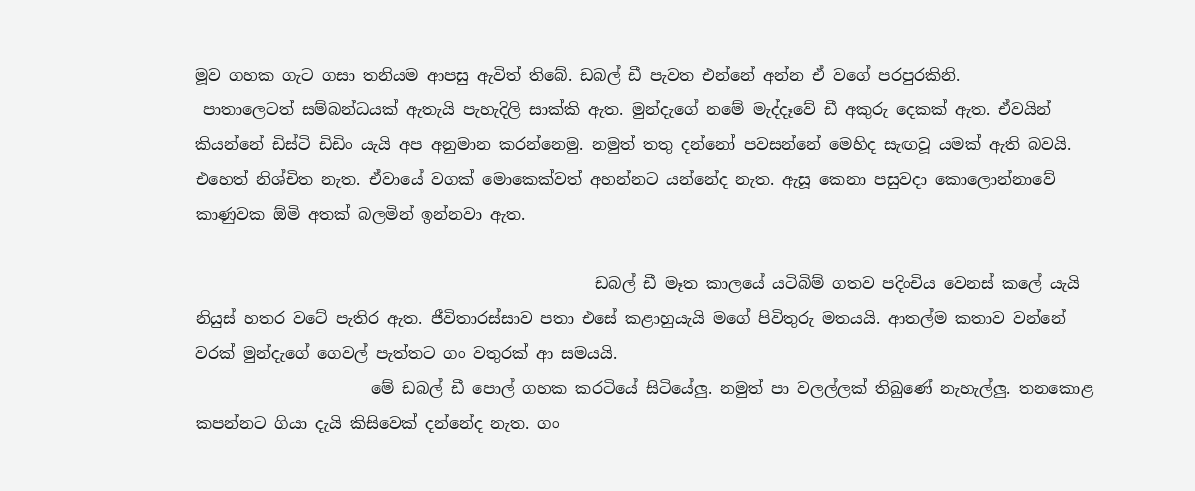මූව ගහක ගැට ගසා තනියම ආපසු ඇවිත් තිබේ. ඩබල් ඩී පැවත එන්නේ අන්න ඒ වගේ පරපුරකිනි.
 පාතාලෙටත් සම්බන්ධයක් ඇතැයි පැහැදිලි සාක්කි ඇත. මුන්දැගේ නමේ මැද්දෑවේ ඩී අකුරු දෙකක් ඇත. ඒවයින් කියන්නේ ඩිස්ටි ඩිඩිං යැයි අප අනුමාන කරන්නෙමු. නමුත් තතු දන්නෝ පවසන්නේ මෙහිද සැඟවූ යමක් ඇති බවයි. එහෙත් නිශ්චිත නැත. ඒවායේ වගක් මොකෙක්වත් අහන්නට යන්නේද නැත. ඇසූ කෙනා පසුවදා කොලොන්නාවේ කාණුවක ඕමි අතක් බලමින් ඉන්නවා ඇත.

                                                  ඩබල් ඩී මෑත කාලයේ යටිබිම් ගතව පදිංචිය වෙනස් කලේ යැයි නියුස් හතර වටේ පැතිර ඇත. ජීවිතාරස්සාව පතා එසේ කළාහුයැයි මගේ පිවිතුරු මතයයි. ආතල්ම කතාව වන්නේ වරක් මුන්දැගේ ගෙවල් පැත්තට ගං වතුරක් ආ සමයයි.
                      මේ ඩබල් ඩී පොල් ගහක කරටියේ සිටියේලු. නමුත් පා වලල්ලක් තිබුණේ නැහැල්ලු. තනකොළ කපන්නට ගියා දැයි කිසිවෙක් දන්නේද නැත. ගං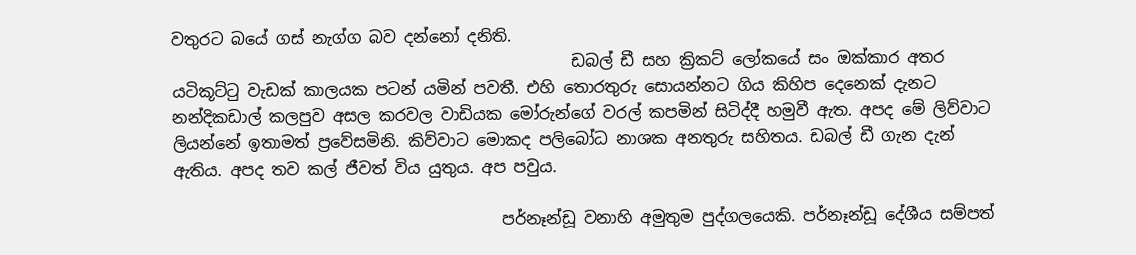වතුරට බයේ ගස් නැග්ග බව දන්නෝ දනිති.
                                                  ඩබල් ඩී සහ ක්‍රිකට් ලෝකයේ සං ඔක්කාර අතර යටිකූට්‍ටු වැඩක් කාලයක පටන් යමින් පවතී. එහි තොරතුරු සොයන්නට ගිය කිහිප දෙනෙක් දැනට නන්දිකඩාල් කලපුව අසල කරවල වාඩියක මෝරුන්ගේ වරල් කපමින් සිටිද්දී හමුවී ඇත. අපද මේ ලිව්වාට ලියන්නේ ඉතාමත් ප්‍රවේසමිනි. කිව්වාට මොකද පලිබෝධ නාශක අනතුරු සහිතය. ඩබල් ඩී ගැන දැන් ඇතිය. අපද තව කල් ජීවත් විය යුතුය. අප පවුය.

                                         පර්නෑන්ඩූ වනාහි අමුතුම පුද්ගලයෙකි. පර්නෑන්ඩූ දේශීය සම්පත්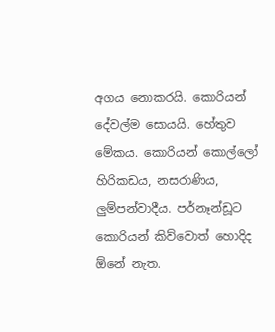අගය නොකරයි. කොරියන් දේවල්ම සොයයි. හේතුව මේකය. කොරියන් කොල්ලෝ හිරිකඩය, නසරාණිය, ලුම්පන්වාදීය. පර්නෑන්ඩූට කොරියන් කිව්වොත් හොදිද ඕනේ නැත.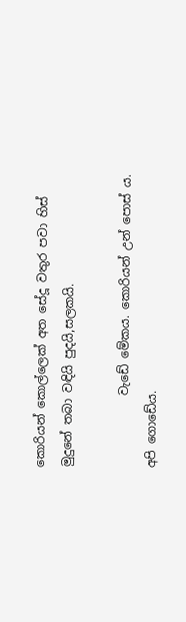කොරියන් කොල්ලෙක් අත සේදූ වතුර පවා හිස් මුදුනේ තබා වඳියි පුදයි,සලකයි.

            වැඩේ මේකය. කොරියන් උන් පොස් ය. අපි ගොඩේය.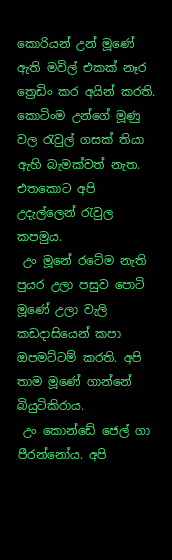කොරියන් උන් මූණේ ඇති මවිල් එකක් නෑර ත්‍රෙඩිං කර අයින් කරති. කොටිංම උන්ගේ මූණු වල ‍රැවුල් ගසක් තියා ඇහි බැමක්වත් නැත. එතකොට අපි උදැල්ලෙන් ‍රැවුල කපමුය.
 උං මූනේ රටේම නැති පුයර උලා පසුව පොටි මූණේ උලා වැලි කඩදාසියෙන් කපා ඔපමට්ටම් කරති. අපි තාම මූණේ ගාන්නේ බියුටිකිරාය.
 උං කොන්ඩේ ජෙල් ගා පීරන්නෝය. අපි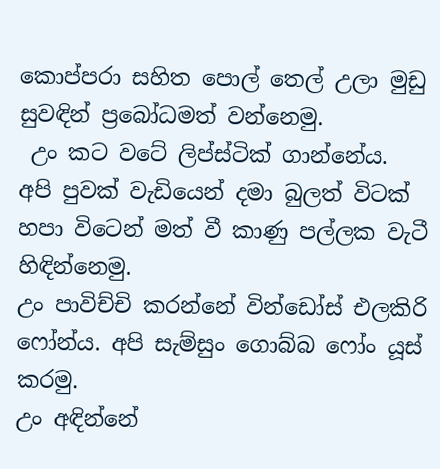කොප්පරා සහිත පොල් තෙල් උලා මුඩු සුවඳින් ප්‍රබෝධමත් වන්නෙමු.
 උං කට වටේ ලිප්ස්ටික් ගාන්නේය. අපි පුවක් වැඩියෙන් දමා බුලත් විටක් හපා විටෙන් මත් වී කාණු පල්ලක වැටී හිඳින්නෙමු.
උං පාවිච්චි කරන්නේ වින්ඩෝස් එලකිරි ෆෝන්ය. අපි සැම්සුං ගොබ්බ ෆෝං යූස් කරමු.
උං අඳින්නේ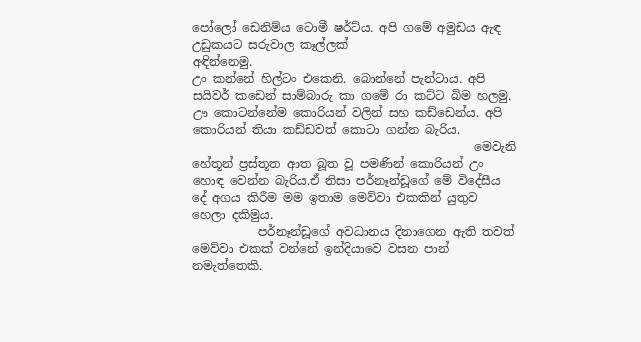පෝලෝ ඩෙනිම්ය ටොමී ෂර්ට්ය. අපි ගමේ අමුඩය ඇඳ උඩුකයට සරුවාල කෑල්ලක්
අඳින්නෙමු.
උං කන්නේ හිල්ටං එකෙනි. බොන්නේ පැන්ටාය. අපි සයිවර් කඩෙන් සාම්බාරු කා ගමේ රා කට්ට බිම හලමු.
ඌ කොටන්නේම කොරියන් වලින් සහ කඩ්ඩෙන්ය. අපි කොරියන් තියා කඩ්ඩවත් කොටා ගන්න බැරිය.
                                               මෙවැනි හේතූන් ප්‍රස්තූත ආත බූත වූ පමණින් කොරියන් උං හොඳ වෙන්න බැරිය.ඒ නිසා පර්නෑන්ඩූගේ මේ විදේසීය දේ අගය කිරීම මම ඉතාම මෙව්වා එකකින් යුතුව හෙලා දකිමුය.
           පර්නෑන්ඩූගේ අවධානය දිනාගෙන ඇති තවත් මෙව්වා එකක් වන්නේ ඉන්දියාවෙ වසන පාන් නමැත්තෙකි.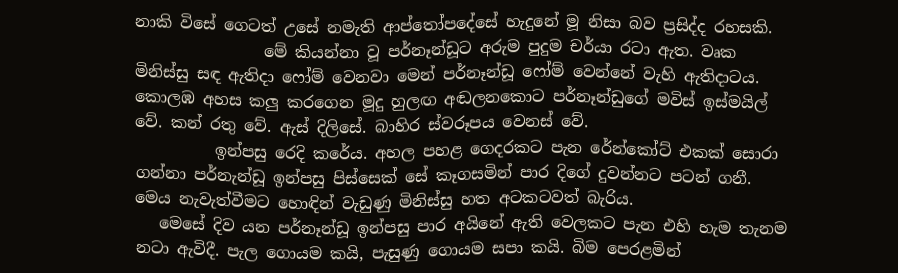නාකි විසේ ගෙටත් උසේ නමැති ආප්තෝපදේසේ හැදුනේ මූ නිසා බව ප්‍රසිද්ද රහසකි.
                මේ කියන්නා වූ පර්නෑන්ඩූට අරුම පුදුම චර්යා රටා ඇත. වෘක මිනිස්සු සඳ ඇතිදා ෆෝම් වෙනවා මෙන් පර්නෑන්ඩූ ෆෝම් වෙන්නේ වැහි ඇතිදාටය.
කොලඹ අහස කලු කරගෙන මූදු හුලඟ අඬලනකොට පර්නෑන්ඩුගේ මවිස් ඉස්මයිල් වේ. කන් රතු වේ. ඇස් දිලිසේ. බාහිර ස්වරූපය වෙනස් වේ.
          ඉන්පසු රෙදි කරේය. අහල පහළ ගෙදරකට පැන රේන්කෝට් එකක් සොරා ගන්නා පර්නැන්ඩූ ඉන්පසු පිස්සෙක් සේ කෑගසමින් පාර දිගේ දුවන්නට පටන් ගනී. මෙය නැවැත්වීමට හොඳින් වැඩුණු මිනිස්සු හත අටකටවත් බැරිය.
   මෙසේ දිව යන පර්නෑන්ඩූ ඉන්පසු පාර අයිනේ ඇති වෙලකට පැන එහි හැම තැනම නටා ඇවිදී. පැල ගොයම කයි, පැසුණු ගොයම සපා කයි. බිම පෙරළමින්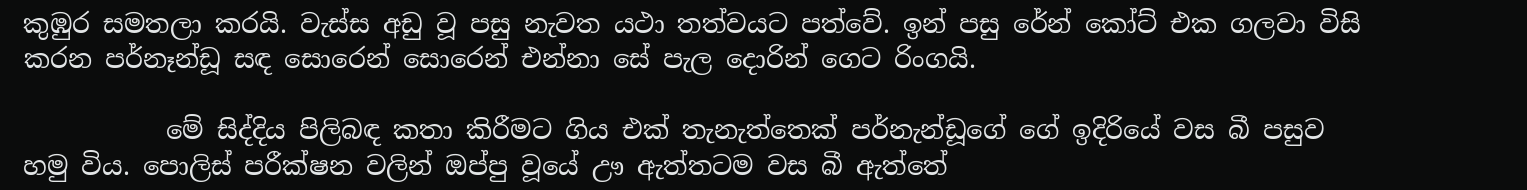කුඹුර සමතලා කරයි. වැස්ස අඩු වූ පසු නැවත යථා තත්වයට පත්වේ. ඉන් පසු රේන් කෝට් එක ගලවා විසි කරන පර්නෑන්ඩූ සඳ සොරෙන් සොරෙන් එන්නා සේ පැල දොරින් ගෙට රිංගයි.

           මේ සිද්දිය පිලිබඳ කතා කිරීමට ගිය එක් තැනැත්තෙක් පර්නැන්ඩූගේ ගේ ඉදිරියේ වස බී පසුව හමු විය. පොලිස් පරීක්ෂන වලින් ඔප්පු වූයේ ඌ ඇත්තටම වස බී ඇත්තේ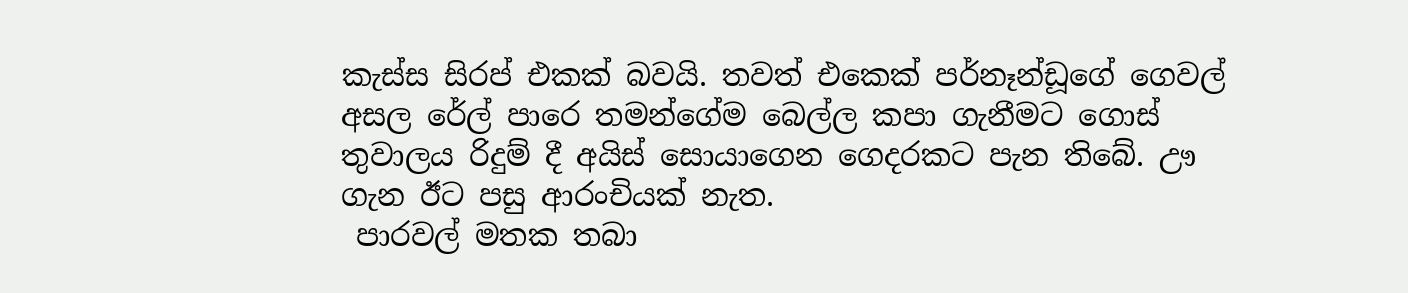කැස්ස සිරප් එකක් බවයි. තවත් එකෙක් පර්නෑන්ඩූගේ ගෙවල් අසල රේල් පාරෙ තමන්ගේම බෙල්ල කපා ගැනීමට ගොස් තුවාලය රිදුම් දී අයිස් සොයාගෙන ගෙදරකට පැන තිබේ. ඌ ගැන ඊට පසු ආරංචියක් නැත.
 පාරවල් මතක තබා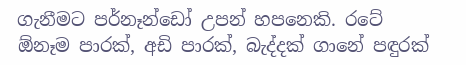ගැනීමට පර්නෑන්ඩෝ උපන් හපනෙකි. රටේ ඕනෑම පාරක්, අඩි පාරක්, බැද්දක් ගානේ පඳුරක්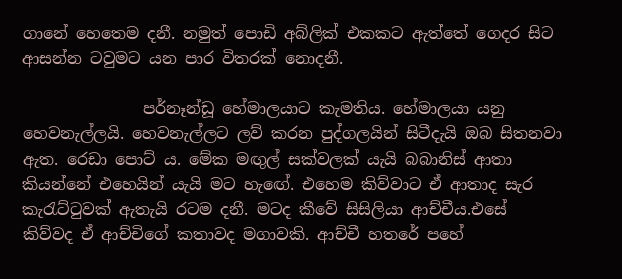ගානේ හෙතෙම දනී. නමුත් පොඩි අබ්ලික් එකකට ඇත්තේ ගෙදර සිට ආසන්න ටවුමට යන පාර විතරක් නොදනී.

               පර්නෑන්ඩූ හේමාලයාට කැමතිය. හේමාලයා යනු හෙවනැල්ලයි. හෙවනැල්ලට ලව් කරන පුද්ගලයින් සිටීදැයි ඔබ සිතනවා ඇත. රෙඩා පොට් ය. මේක මඟුල් සක්වලක් යැයි බබානිස් ආතා කියන්නේ එහෙයින් යැයි මට හැඟේ. එහෙම කිව්වාට ඒ ආතාද සැර කැ‍රැට්‍ටුවක් ඇතැයි රටම දනී. මටද කීවේ සිසිලියා ආච්චීය.එසේ කිව්වද ඒ ආච්චිගේ කතාවද මගාවකි. ආච්චී හතරේ පහේ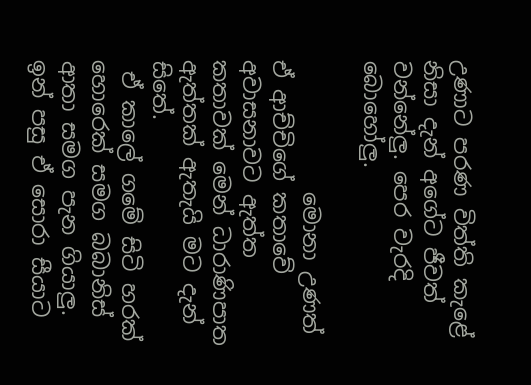උණාට පරණ විත්ති කැළේ නිසා දැන් අගේට ජීවත් වන්නේලු. පෙර වැරදි බොහෝලු.

            මොනා උණත් ඒ ආච්චිගේ කතාවේ අවාසනාවට ඇත්ත කතාවක් මෙන් ධාරාණිපාත ඇත්තක් ඇතැයි මට දැන් සිතේ.
 ඒ කාලේ ගමේ සිටි හරක් හොරෙක් සමග බබානිස් ආතා සමග පැන ගියාලු. ඉන් පසු ඒ සොරා සීයාට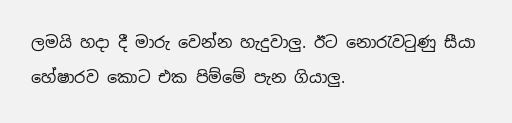ලමයි හදා දී මාරු වෙන්න හැදුවාලු. ඊට නො‍රැව‍ටුණු සීයා හේෂාරව කොට එක පිම්මේ පැන ගියාලු.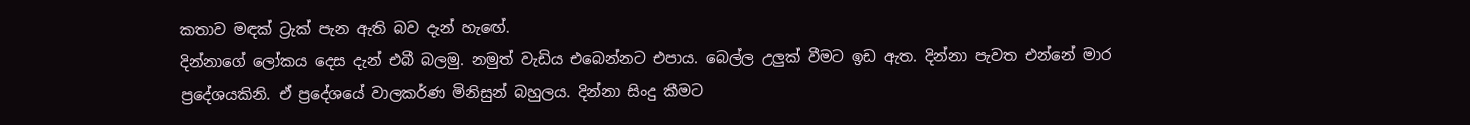කතාව මඳක් ට්‍රැක් පැන ඇති බව දැන් හැඟේ.
දින්නාගේ ලෝකය දෙස දැන් එබී බලමු. නමුත් වැඩිය එබෙන්නට එපාය. බෙල්ල උලුක් වීමට ඉඩ ඇත. දින්නා පැවත එන්නේ මාර ප්‍රදේශයකිනි. ඒ ප්‍රදේශයේ වාලකර්ණ මිනිසුන් බහුලය. දින්නා සිංදු කීමට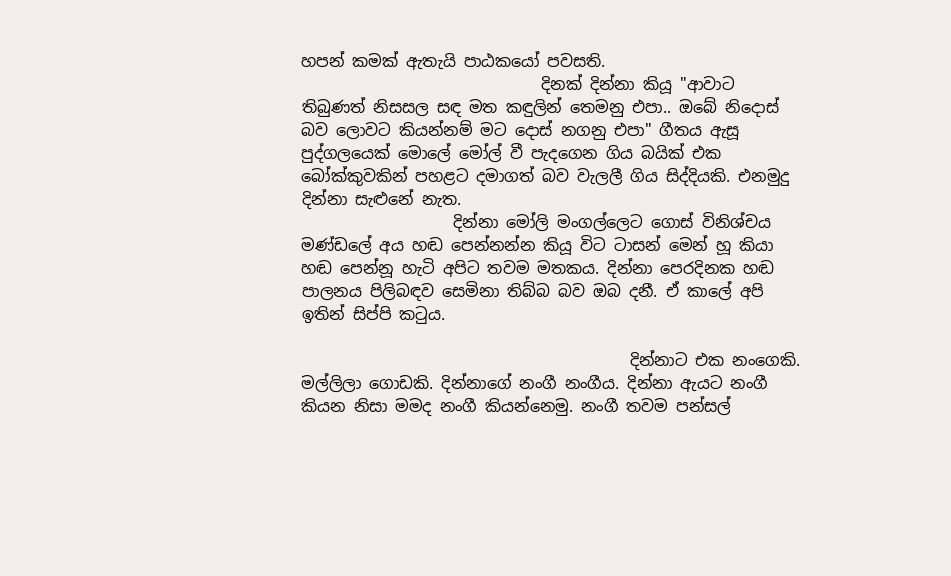හපන් කමක් ඇතැයි පාඨකයෝ පවසති.
                              දිනක් දින්නා කියූ "ආවාට තිබුණත් නිසසල සඳ මත කඳුලින් තෙමනු එපා.. ඔබේ නිදොස් බව ලොවට කියන්නම් මට දොස් නගනු එපා" ගීතය ඇසූ පුද්ගලයෙක් මොලේ මෝල් වී පැදගෙන ගිය බයික් එක බෝක්කුවකින් පහළට දමාගත් බව වැලලී ගිය සිද්දියකි. එනමුදු දින්නා සැළුනේ නැත.
                   දින්නා මෝලි මංගල්ලෙට ගොස් විනිශ්චය මණ්ඩලේ අය හඬ පෙන්නන්න කියූ විට ටාසන් මෙන් හූ කියා හඬ පෙන්නූ හැටි අපිට තවම මතකය. දින්නා පෙරදිනක හඬ පාලනය පිලිබඳව සෙමිනා තිබ්බ බව ඔබ දනී. ඒ කාලේ අපි ඉතින් සිප්පි ක‍ටුය.

                                         දින්නාට එක නංගෙකි. මල්ලිලා ගොඩකි. දින්නාගේ නංගී නංගීය. දින්නා ඇයට නංගී කියන නිසා මමද නංගී කියන්නෙමු. නංගී තවම පන්සල්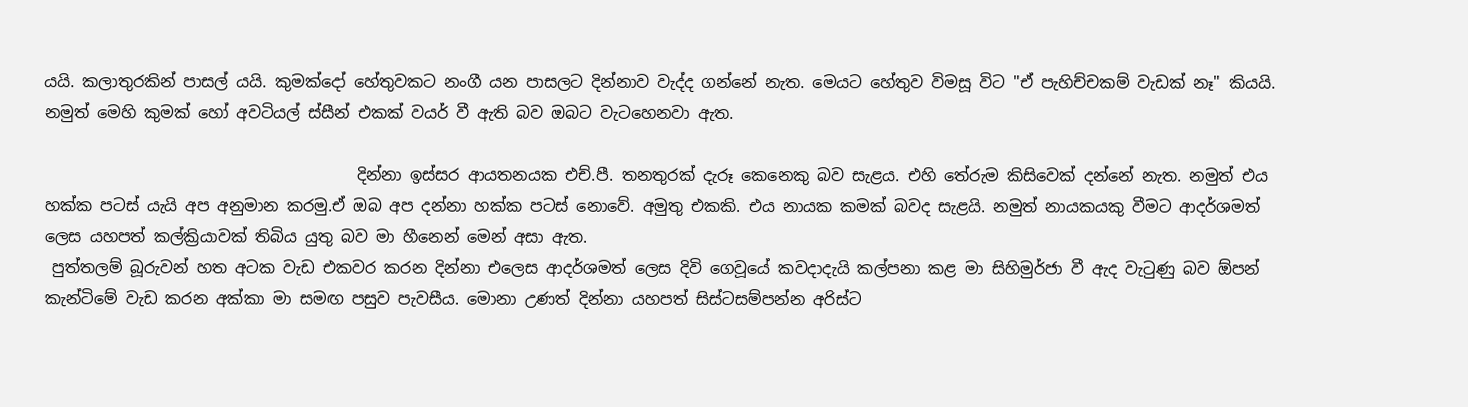යයි. කලාතුරකින් පාසල් යයි. කුමක්දෝ හේතුවකට නංගී යන පාසලට දින්නාව වැද්ද ගන්නේ නැත. මෙයට හේතුව විමසූ විට "ඒ පැහිච්චකම් වැඩක් නෑ" කියයි. නමුත් මෙහි කුමක් හෝ අවටියල් ස්සීන් එකක් වයර් වී ඇති බව ඔබට වැටහෙනවා ඇත.

                                       දින්නා ඉස්සර ආයතනයක එච්.පී. තනතුරක් දැරූ කෙනෙකු බව සැළය. එහි තේරුම කිසිවෙක් දන්නේ නැත. නමුත් එය හක්ක පටස් යැයි අප අනුමාන කරමු.ඒ ඔබ අප දන්නා හක්ක පටස් නොවේ. අමුතු එකකි. එය නායක කමක් බවද සැළයි. නමුත් නායකයකු වීමට ආදර්ශමත් ලෙස යහපත් කල්ක්‍රියාවක් තිබිය යුතු බව මා හීනෙන් මෙන් අසා ඇත.
 පුත්තලම් බූරුවන් හත අටක වැඩ එකවර කරන දින්නා එලෙස ආදර්ශමත් ලෙස දිවි ගෙවූයේ කවදාදැයි කල්පනා කළ මා සිහිමුර්ජා වී ඇද වැ‍ටුණු බව ඕපන් කැන්ටිමේ වැඩ කරන අක්කා මා සමඟ පසුව පැවසීය. මොනා උණත් දින්නා යහපත් සිස්ටසම්පන්න අරිස්ට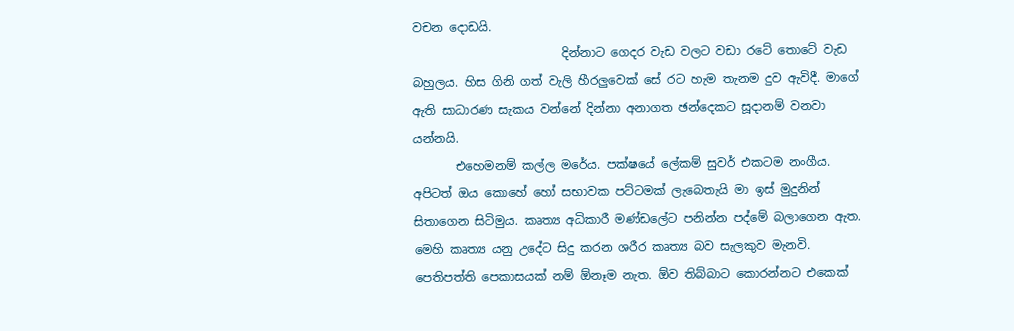වචන දොඩයි.
                         දින්නාට ගෙදර වැඩ වලට වඩා රටේ තොටේ වැඩ බහුලය. හිස ගිනි ගත් වැලි හීරලුවෙක් සේ රට හැම තැනම දුව ඇවිදී. මාගේ ඇති සාධාරණ සැකය වන්නේ දින්නා අනාගත ඡන්දෙකට සූදානම් වනවා යන්නයි.
       එහෙමනම් කල්ල මරේය. පක්ෂයේ ලේකම් සුවර් එකටම නංගීය. අපිටත් ඔය කොහේ හෝ සභාවක පට්ටමක් ලැබෙතැයි මා ඉස් මුදුනින් සිතාගෙන සිටිමුය. කෘත්‍ය අධිකාරී මණ්ඩලේට පනින්න පද්මේ බලාගෙන ඇත. මෙහි කෘත්‍ය යනු උදේට සිදු කරන ශරීර කෘත්‍ය බව සැලකුව මැනවි. පෙතිපත්ති පෙකාසයක් නම් ඕනෑම නැත. ඕව තිබ්බාට කොරන්නට එකෙක්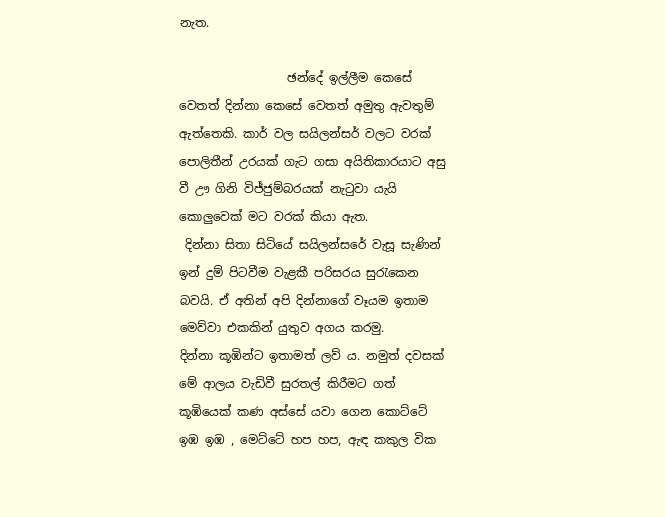නැත.

                  ඡන්දේ ඉල්ලීම කෙසේ වෙතත් දින්නා කෙසේ වෙතත් අමුතු ඇවතුම් ඇත්තෙකි. කාර් වල සයිලන්සර් වලට වරක් පොලිතීන් උරයක් ගැට ගසා අයිතිකාරයාට අසු වී ඌ ගිනි විජ්ජුම්බරයක් නැ‍ටුවා යැයි කොලුවෙක් මට වරක් කියා ඇත.
 දින්නා සිතා සිටියේ සයිලන්සරේ වැසූ සැණින් ඉන් දුම් පිටවීම වැළකී පරිසරය සු‍රැකෙන බවයි. ඒ අතින් අපි දින්නාගේ වෑයම ඉතාම මෙව්වා එකකින් යුතුව අගය කරමු.
දින්නා කූඹින්ට ඉතාමත් ලව් ය. නමුත් දවසක් මේ ආලය වැඩිවී සුරතල් කිරීමට ගත් කූඹියෙක් කණ අස්සේ යවා ගෙන කොට්ටේ ඉඹ ඉඹ , මෙට්ටේ හප හප, ඇඳ කකුල වික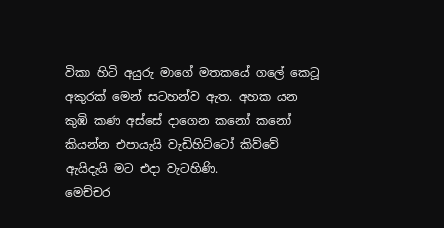විකා හිටි අයුරු මාගේ මතකයේ ගලේ කෙටූ අකුරක් මෙන් සටහන්ව ඇත. අහක යන කුඹි කණ අස්සේ දාගෙන කනෝ කනෝ කියන්න එපායැයි වැඩිහිට්ටෝ කිව්වේ ඇයිදැයි මට එදා වැටහිණි.
මෙච්චර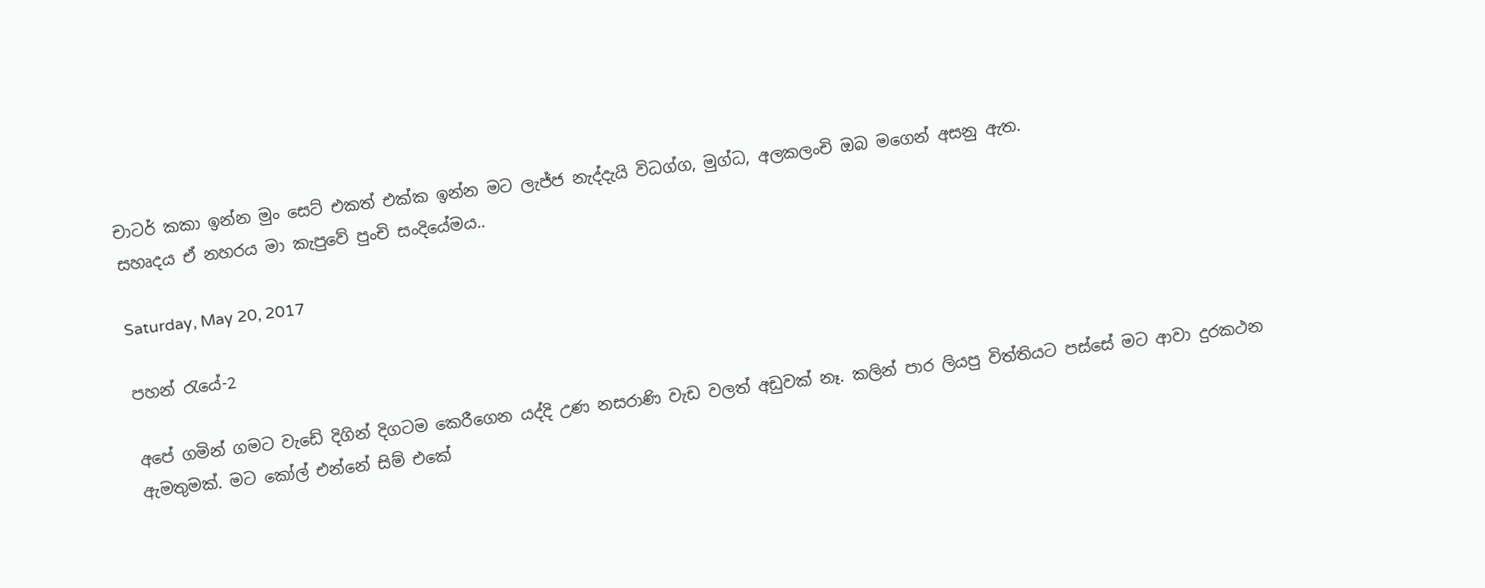චාටර් කකා ඉන්න මුං සෙට් එකත් එක්ක ඉන්න මට ලැජ්ජ නැද්දැයි විධග්ග, මුග්ධ, අලකලංචි ඔබ මගෙන් අසනු ඇත.
සහෘදය ඒ නහරය මා කැපුවේ පුංචි සංදියේමය..

Saturday, May 20, 2017

පහන් ‍රැයේ-2

අපේ ගමින් ගමට වැඩේ දිගින් දිගටම කෙරීගෙන යද්දි උණ නසරාණි වැඩ වලත් අඩුවක් නෑ. කලින් පාර ලියපු විත්තියට පස්සේ මට ආවා දුරකථන ඇමතුමක්. මට කෝල් එන්නේ සිම් එකේ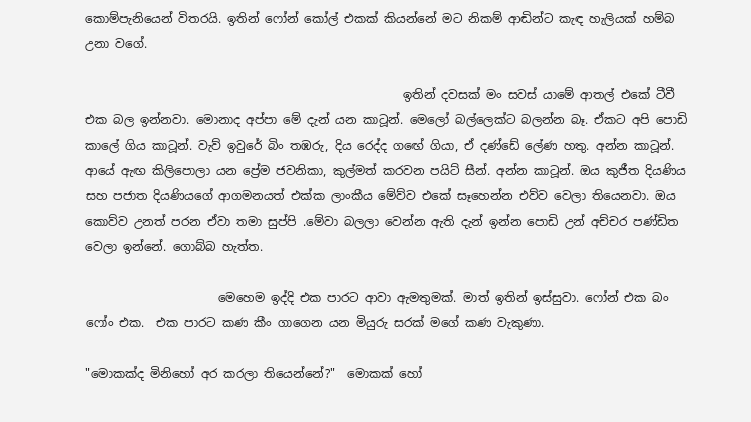කොම්පැනියෙන් විතරයි. ඉතින් ෆෝන් කෝල් එකක් කියන්නේ මට නිකම් ආඬින්ට කැඳ හැලියක් හම්බ උනා වගේ.

                                                     ඉතින් දවසක් මං සවස් යාමේ ආතල් එකේ ටීවී එක බල ඉන්නවා. මොනාද අප්පා මේ දැන් යන කාටූන්. මෙලෝ බල්ලෙක්ට බලන්න බෑ. ඒකට අපි පොඩි කාලේ ගිය කාටූන්. වැව් ඉවුරේ බිං තඹරු, දිය රෙද්ද ගඟේ ගියා, ඒ දණ්ඩේ ලේණ හතු. අන්න කාටූන්. ආයේ ඇඟ කිලිපොලා යන ප්‍රේම ජවනිකා, කුල්මත් කරවන පයිට් සීන්. අන්න කාටූන්. ඔය කුජීත දියණිය සහ පජාත දියණියගේ ආගමනයත් එක්ක ලාංකීය මේව්ව එකේ සෑහෙන්න එව්ව වෙලා තියෙනවා. ඔය කොව්ව උනත් පරන ඒවා තමා සුප්පි .මේවා බලලා වෙන්න ඇති දැන් ඉන්න පොඩි උන් අච්චර පණ්ඩිත වෙලා ඉන්නේ. ගොබ්බ හැත්ත.

                      මෙහෙම ඉද්දි එක පාරට ආවා ඇමතුමක්. මාත් ඉතින් ඉස්සුවා. ෆෝන් එක බං ෆෝං එක.  එක පාරට කණ කීං ගාගෙන යන මියුරු සරක් මගේ කණ වැකුණා.

"මොකක්ද මිනිහෝ අර කරලා තියෙන්නේ?"  මොකක් හෝ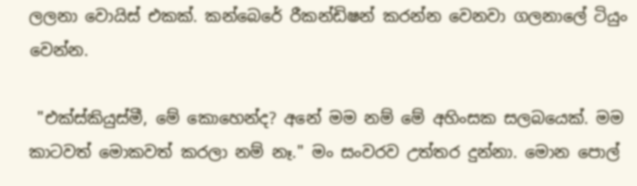ලලනා වොයිස් එකක්. කන්බෙරේ රීකන්ඩිෂන් කරන්න වෙනවා ගලනාලේ ටියුං වෙන්න.

 "එක්ස්කියුස්මී, මේ කොහෙන්ද? අනේ මම නම් මේ අහිංසක සලබයෙක්. මම කාටවත් මොකවත් කරලා නම් නෑ." මං සංවරව උත්තර දුන්නා. මොන පොල්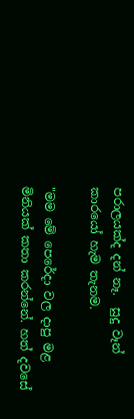පරාලයක්ද දන් නෑ.  සුදු වෑන් කාරයෝ හැම තැනම.

"මම මේ පෙරේදා වල දාපු මළ මිනියක් කතා කරන්නේ. හත් දවසේ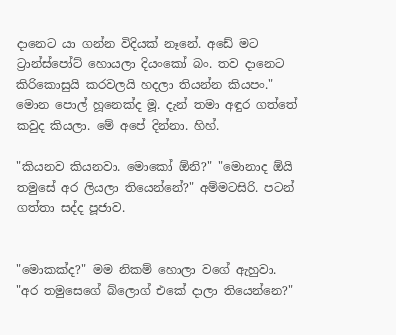දානෙට යා ගන්න විදියක් නෑනේ. අඩේ මට ට්‍රාන්ස්පෝට් හොයලා දියංකෝ බං. තව දානෙට කිරිකොසුයි කරවලයි හදලා තියන්න කියපං." මොන පොල් හූනෙක්ද මූ. දැන් තමා අඳුර ගත්තේ කවුද කියලා. මේ අපේ දින්නා. හිහ්.

"කියනව කියනවා. මොකෝ ඕනි?" "මොනාද ඕයි තමුසේ අර ලියලා තියෙන්නේ?" අම්මටසිරි. පටන් ගත්තා සද්ද පූජාව.


"මොකක්ද?" මම නිකම් හොලා වගේ ඇහුවා.
"අර තමුසෙගේ බ්ලොග් එකේ දාලා තියෙන්නෙ?"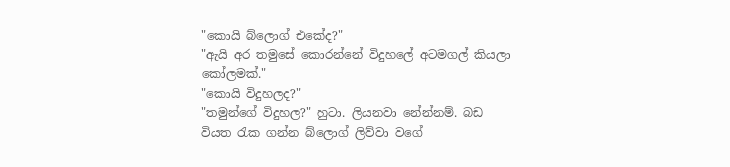"කොයි බ්ලොග් එකේද?"
"ඇයි අර තමුසේ කොරන්නේ විදුහලේ අටමගල් කියලා කෝලමක්."
"කොයි විදුහලද?"
"තමුන්ගේ විදුහල?" හුටා. ලියනවා නේන්නම්. බඩ වියත ‍රැක ගන්න බ්ලොග් ලිව්වා වගේ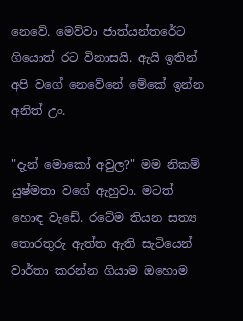නෙවේ. මෙව්වා ජාත්යන්තරේට ගියොත් රට විනාසයි. ඇයි ඉතින් අපි වගේ නෙවේනේ මේකේ ඉන්න අනිත් උං.

"දැන් මොකෝ අවුල?" මම නිකම් යුෂ්මතා වගේ ඇහුවා. මටත් හොඳ වැඩේ. රටේම තියන සත්‍ය තොරතුරු ඇත්ත ඇති සැටියෙන් වාර්තා කරන්න ගියාම ඔහොම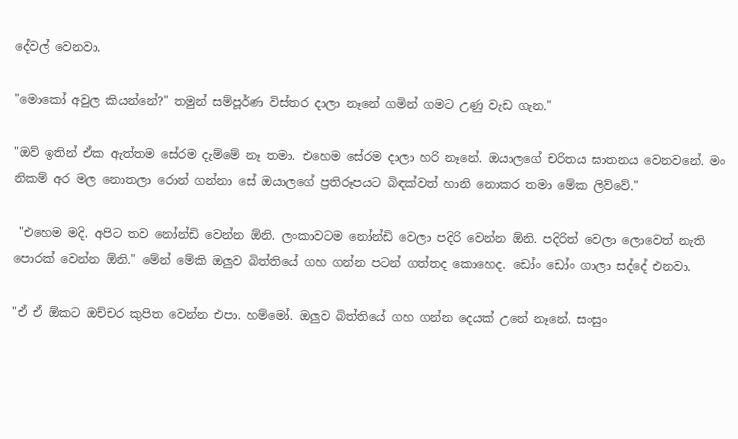දේවල් වෙනවා.

"මොකෝ අවුල කියන්නේ?" තමුන් සම්පූර්ණ විස්තර දාලා නෑනේ ගමින් ගමට උණු වැඩ ගැන."

"ඔව් ඉතින් ඒක ඇත්තම සේරම දැම්මේ නෑ තමා. එහෙම සේරම දාලා හරි නෑනේ. ඔයාලගේ චරිතය ඝාතනය වෙනවනේ. මං නිකම් අර මල නොතලා රොන් ගන්නා සේ ඔයාලගේ ප්‍රතිරූපයට බිඳක්වත් හානි නොකර තමා මේක ලිව්වේ."

 "එහෙම මදි. අපිට තව නෝන්ඩි වෙන්න ඕනි. ලංකාවටම නෝන්ඩි වෙලා පදිරි වෙන්න ඕනි. පදිරිත් වෙලා ලොවෙත් නැති පොරක් වෙන්න ඕනි." මේන් මේකි ඔලුව බිත්තියේ ගහ ගන්න පටන් ගත්තද කොහෙද. ඩෝං ඩෝං ගාලා සද්දේ එනවා.

"ඒ ඒ ඕකට ඔච්චර කුපිත වෙන්න එපා. හම්මෝ. ඔලුව බිත්තියේ ගහ ගන්න දෙයක් උනේ නෑනේ. සංසුං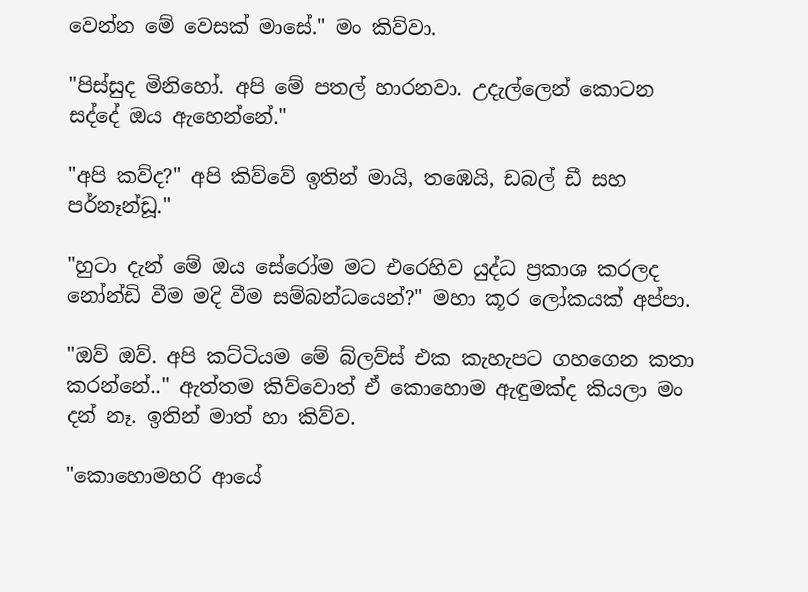වෙන්න මේ වෙසක් මාසේ." මං කිව්වා.

"පිස්සුද මිනිහෝ. අපි මේ පතල් හාරනවා. උදැල්ලෙන් කොටන සද්දේ ඔය ඇහෙන්නේ."

"අපි කව්ද?" අපි කිව්වේ ඉතින් මායි, තඹෙයි, ඩබල් ඩී සහ පර්නෑන්ඩූ."

"හුටා දැන් මේ ඔය සේරෝම මට එරෙහිව යුද්ධ ප්‍රකාශ කරලද නෝන්ඩි වීම මදි වීම සම්බන්ධයෙන්?" මහා කූර ලෝකයක් අප්පා.

"ඔව් ඔව්. අපි කට්ටියම මේ බ්ලව්ස් එක කැහැපට ගහගෙන කතා කරන්නේ.." ඇත්තම කිව්වොත් ඒ කොහොම ඇඳුමක්ද කියලා මං දන් නෑ. ඉතින් මාත් හා කිව්ව.

"කොහොමහරි ආයේ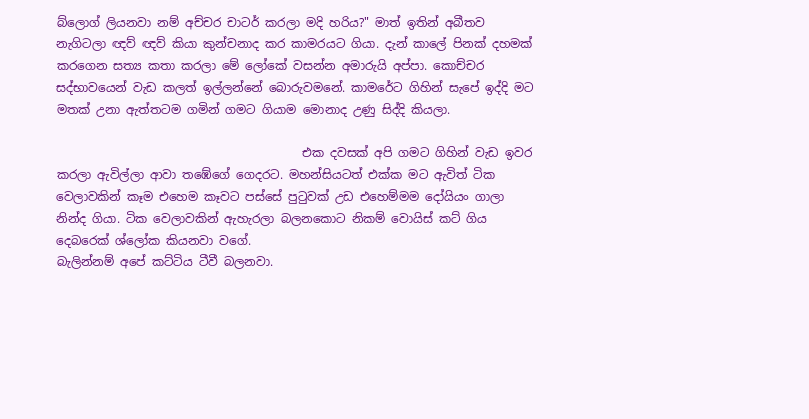බ්ලොග් ලියනවා නම් අච්චර චාටර් කරලා මදි හරිය?" මාත් ඉතින් අබීතව නැගිටලා ඥව් ඥව් කියා කුන්චනාද කර කාමරයට ගියා. දැන් කාලේ පිනක් දහමක් කරගෙන සත්‍ය කතා කරලා මේ ලෝකේ වසන්න අමාරුයි අප්පා. කොච්චර සද්භාවයෙන් වැඩ කලත් ඉල්ලන්නේ බොරුවමනේ. කාමරේට ගිහින් සැපේ ඉද්දි මට මතක් උනා ඇත්තටම ගමින් ගමට ගියාම මොනාද උණු සිද්දි කියලා.

                                         එක දවසක් අපි ගමට ගිහින් වැඩ ඉවර කරලා ඇවිල්ලා ආවා තඹේගේ ගෙදරට. මහන්සියටත් එක්ක මට ඇවිත් ටික වෙලාවකින් කෑම එහෙම කෑවට පස්සේ පු‍ටුවක් උඩ එහෙම්මම දෝයියං ගාලා නින්ද ගියා. ටික වෙලාවකින් ඇහැරලා බලනකොට නිකම් වොයිස් කට් ගිය දෙබරෙක් ශ්ලෝක කියනවා වගේ.
බැලින්නම් අපේ කට්ටිය ටීවී බලනවා.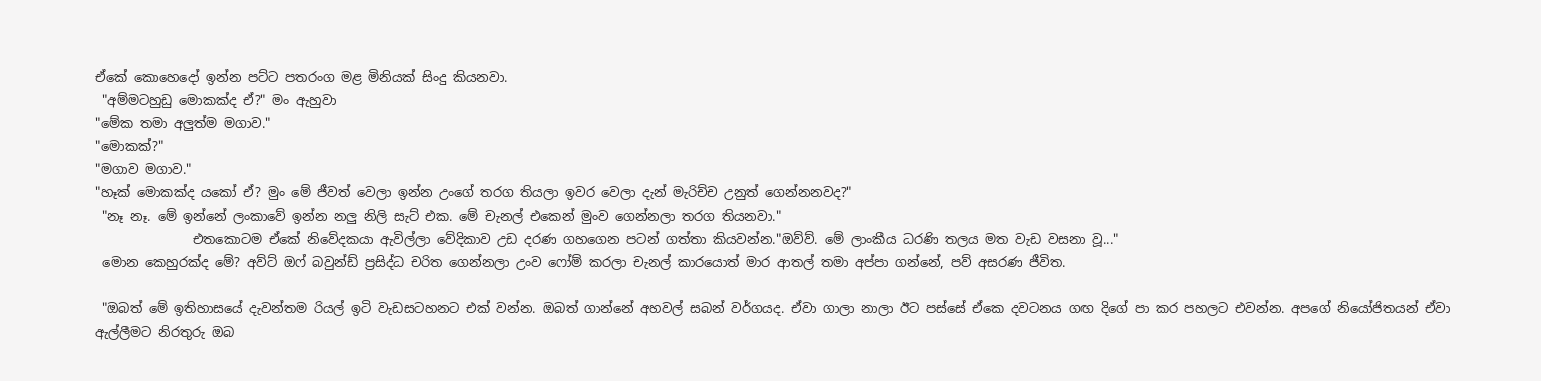ඒකේ කොහෙදෝ ඉන්න පට්ට පතරංග මළ මිනියක් සිංදු කියනවා.
 "අම්මටහුඩු මොකක්ද ඒ?" මං ඇහුවා
"මේක තමා අලුත්ම මගාව."
"මොකක්?"
"මගාව මගාව."
"හෑක් මොකක්ද යකෝ ඒ? මුං මේ ජීවත් වෙලා ඉන්න උංගේ තරග තියලා ඉවර වෙලා දැන් මැරිච්ච උනුත් ගෙන්නනවද?"
 "නෑ නෑ. මේ ඉන්නේ ලංකාවේ ඉන්න නලු නිලි සැට් එක. මේ චැනල් එකෙන් මුංව ගෙන්නලා තරග තියනවා."
               එතකොටම ඒකේ නිවේදකයා ඇවිල්ලා වේදිකාව උඩ දරණ ගහගෙන පටන් ගත්තා කියවන්න."ඔව්ව්. මේ ලාංකීය ධරණි තලය මත වැඩ වසනා වූ..."
 මොන කෙහුරක්ද මේ? අව්ට් ඔෆ් බවුන්ඩ් ප්‍රසිද්ධ චරිත ගෙන්නලා උංව ෆෝම් කරලා චැනල් කාරයොත් මාර ආතල් තමා අප්පා ගන්නේ, පව් අසරණ ජීවිත.

 "ඔබත් මේ ඉතිහාසයේ දැවන්තම රියල් ඉටි වැඩසටහනට එක් වන්න. ඔබත් ගාන්නේ අහවල් සබන් වර්ගයද. ඒවා ගාලා නාලා ඊට පස්සේ ඒකෙ දවටනය ගඟ දිගේ පා කර පහලට එවන්න. අපගේ නියෝජිතයන් ඒවා ඇල්ලීමට නිරතුරු ඔබ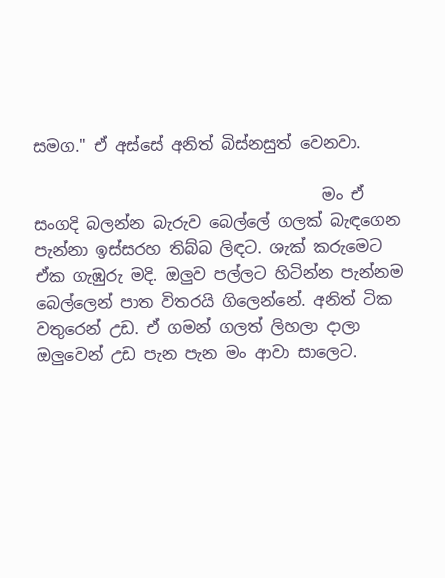සමග." ඒ අස්සේ අනිත් බිස්නසුත් වෙනවා.

                                    මං ඒ සංගදි බලන්න බැරුව බෙල්ලේ ගලක් බැඳගෙන පැන්නා ඉස්සරහ තිබ්බ ලිඳට. ශැක් කරුමෙට ඒක ගැඹුරු මදි. ඔලුව පල්ලට හිටින්න පැන්නම බෙල්ලෙන් පාත විතරයි ගිලෙන්නේ. අනිත් ටික වතුරෙන් උඩ. ඒ ගමන් ගලත් ලිහලා දාලා ඔලුවෙන් උඩ පැන පැන මං ආවා සාලෙට.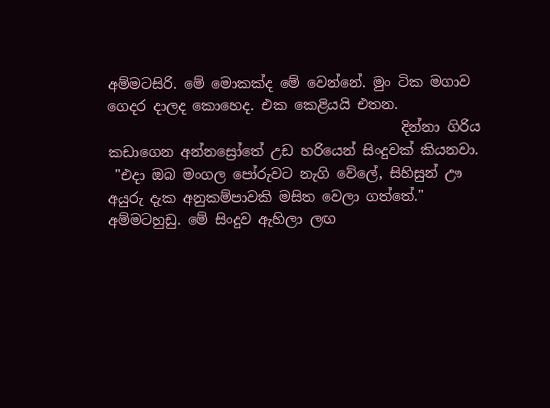අම්මටසිරි. මේ මොකක්ද මේ වෙන්නේ. මුං ටික මගාව ගෙදර දාලද කොහෙද. එක කෙළියයි එතන.
                                          දින්නා ගිරිය කඩාගෙන අන්නස්‍රෝතේ උඩ හරියෙන් සිංදුවක් කියනවා.
 "එදා ඔබ මංගල පෝරුවට නැගි වේලේ, සිහිසුන් ඌ අයුරු දැක අනුකම්පාවකි මසිත වෙලා ගත්තේ." අම්මටහුඩු. මේ සිංදුව ඇහිලා ලඟ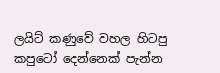ලයිට් කණුවේ වහල හිටපු කපුටෝ දෙන්නෙක් පැන්න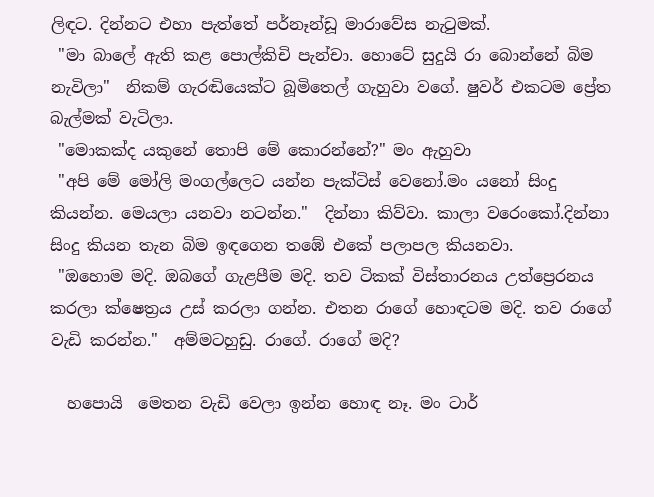ලිඳට. දින්නට එහා පැත්තේ පර්නෑන්ඩූ මාරාවේස නැ‍ටුමක්.
 "මා බාලේ ඇති කළ පොල්කිචි පැන්චා. හොටේ සුදුයි රා බොන්නේ බිම නැවිලා"  නිකම් ගැරඬියෙක්ට බූමිතෙල් ගැහුවා වගේ. ෂුවර් එකටම ප්‍රේත බැල්මක් වැටිලා.
 "මොකක්ද යකුනේ තොපි මේ කොරන්නේ?" මං ඇහුවා
 "අපි මේ මෝලි මංගල්ලෙට යන්න පැක්ටිස් වෙනෝ.මං යනෝ සිංදු කියන්න. මෙයලා යනවා නටන්න."  දින්නා කිව්වා. කාලා වරෙංකෝ.දින්නා සිංදු කියන තැන බිම ඉඳගෙන තඹේ එකේ පලාපල කියනවා.
 "ඔහොම මදි. ඔබගේ ගැළපීම මදි. තව ටිකක් විස්තාරනය උත්ප්‍රෙරනය කරලා ක්ෂෙත්‍රය උස් කරලා ගන්න. එතන රාගේ හොඳටම මදි. තව රාගේ වැඩි කරන්න."  අම්මටහුඩු. රාගේ. රාගේ මදි?

  හපොයි  මෙතන වැඩි වෙලා ඉන්න හොඳ නෑ. මං ටාර්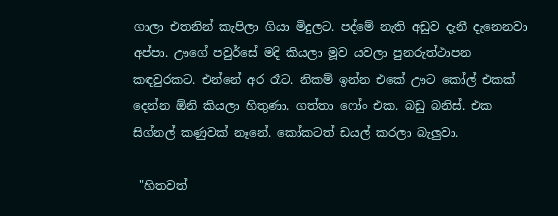ගාලා එතනින් කැපිලා ගියා මිදුලට. පද්මේ නැති අඩුව දැනී දැනෙනවා අප්පා. ඌගේ පවුර්සේ මදි කියලා මූව යවලා පුනරුත්ථාපන කඳවුරකට. එන්නේ අර රෑට. නිකම් ඉන්න එකේ ඌට කෝල් එකක් දෙන්න ඕනි කියලා හිතුණා. ගත්තා ෆෝං එක. බඩු බනිස්. එක සිග්නල් කණුවක් නෑනේ. කෝකටත් ඩයල් කරලා බැලුවා.

 "හිතවත්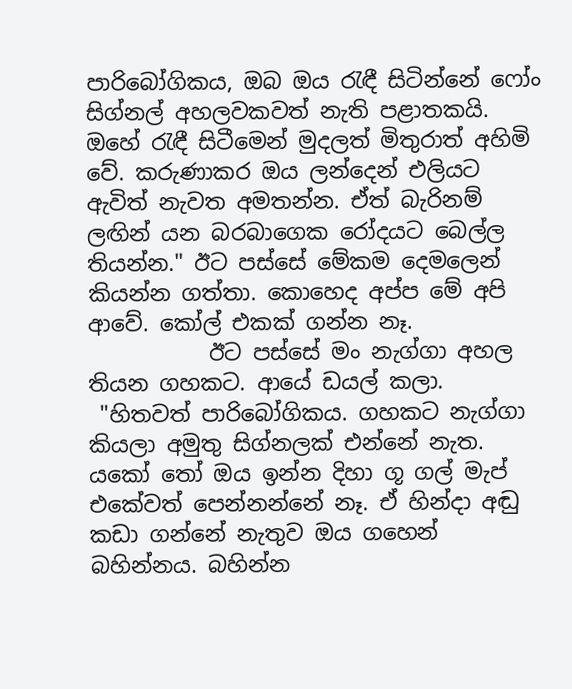පාරිබෝගිකය, ඔබ ඔය ‍රැඳී සිටින්නේ ෆෝං සිග්නල් අහලවකවත් නැති පළාතකයි. ඔහේ ‍රැඳී සිටීමෙන් මුදලත් මිතුරාත් අහිමි වේ. කරුණාකර ඔය ලන්දෙන් එලියට ඇවිත් නැවත අමතන්න. ඒත් බැරිනම් ලඟින් යන බරබාගෙක රෝදයට බෙල්ල තියන්න." ඊට පස්සේ මේකම දෙමලෙන් කියන්න ගත්තා. කොහෙද අප්ප මේ අපි ආවේ. කෝල් එකක් ගන්න නෑ.
           ඊට පස්සේ මං නැග්ගා අහල තියන ගහකට. ආයේ ඩයල් කලා.
 "හිතවත් පාරිබෝගිකය. ගහකට නැග්ගා කියලා අමුතු සිග්නලක් එන්නේ නැත. යකෝ ‍තෝ ඔය ඉන්න දිහා ගූ ගල් මැප් එකේවත් පෙන්නන්නේ නෑ. ඒ හින්දා අඬු කඩා ගන්නේ නැතුව ඔය ගහෙන් බහින්නය. බහින්න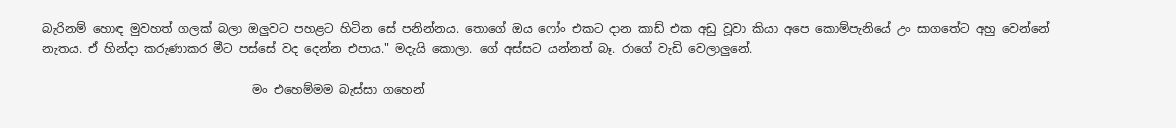බැරිනම් හොඳ මුවහත් ගලක් බලා ඔලුවට පහළට හිටින සේ පනින්නය. තොගේ ඔය ෆෝං එකට දාන කාඩ් එක අඩු වූවා කියා අපෙ කොම්පැනියේ උං සාගතේට අහු වෙන්නේ නැතය. ඒ හින්දා කරුණාකර මීට පස්සේ වද දෙන්න එපාය." මදැයි කොලා. ගේ අස්සට යන්නත් බෑ. රාගේ වැඩි වෙලාලුනේ.

                                   මං එහෙම්මම බැස්සා ගහෙන්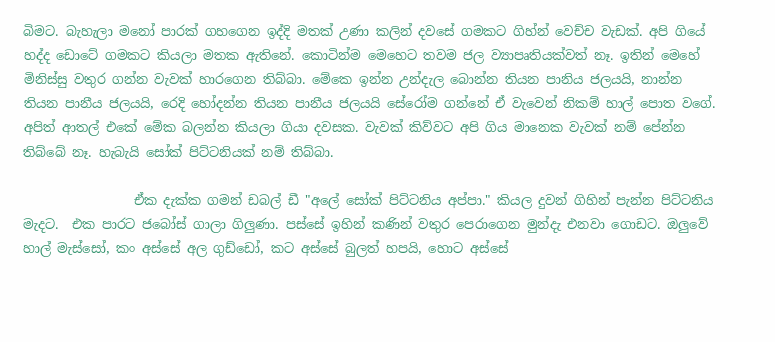බිමට. බැහැලා මනෝ පාරක් ගහගෙන ඉද්දි මතක් උණා කලින් දවසේ ගමකට ගිහ්න් වෙච්ච වැඩක්. අපි ගියේ හද්ද ඩොටේ ගමකට කියලා මතක ඇතිනේ. කොටින්ම මෙහෙට තවම ජල ව්‍යාපෘතියක්වත් නෑ. ඉතින් මෙහේ මිනිස්සු වතුර ගන්න වැවක් හාරගෙන තිබ්බා. මේකෙ ඉන්න උන්දැල බොන්න තියන පානිය ජලයයි, නාන්න තියන පානීය ජලයයි, රෙදි හෝදන්න තියන පානීය ජලයයි සේරෝම ගන්නේ ඒ වැවෙන් නිකම් හාල් පොත වගේ. අපිත් ආතල් එකේ මේක බලන්න කියලා ගියා දවසක. වැවක් කිව්වට අපි ගිය මානෙක වැවක් නම් පේන්න තිබ්බේ නෑ. හැබැයි සෝක් පිට්ටනියක් නම් තිබ්බා.

                 ඒක දැක්ක ගමන් ඩබල් ඩී "අලේ සෝක් පිට්ටනිය අප්පා." කියල දුවන් ගිහින් පැන්න පිට්ටනිය මැදට.  එක පාරට ජබෝස් ගාලා ගිලුණා. පස්සේ ඉහින් කණින් වතුර පෙරාගෙන මුන්දැ එනවා ගොඩට. ඔලුවේ හාල් මැස්සෝ, කං අස්සේ අල ගුඩ්ඩෝ, කට අස්සේ බුලත් හපයි, හොට අස්සේ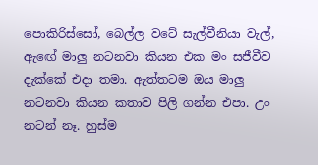පොකිරිස්සෝ, බෙල්ල වටේ සැල්වීනියා වැල්, ඇඟේ මාලු නටනවා කියන එක මං සජීවීව දැක්කේ එදා තමා. ඇත්තටම ඔය මාලු නටනවා කියන කතාව පිලි ගන්න එපා. උං නටන් නෑ. හුස්ම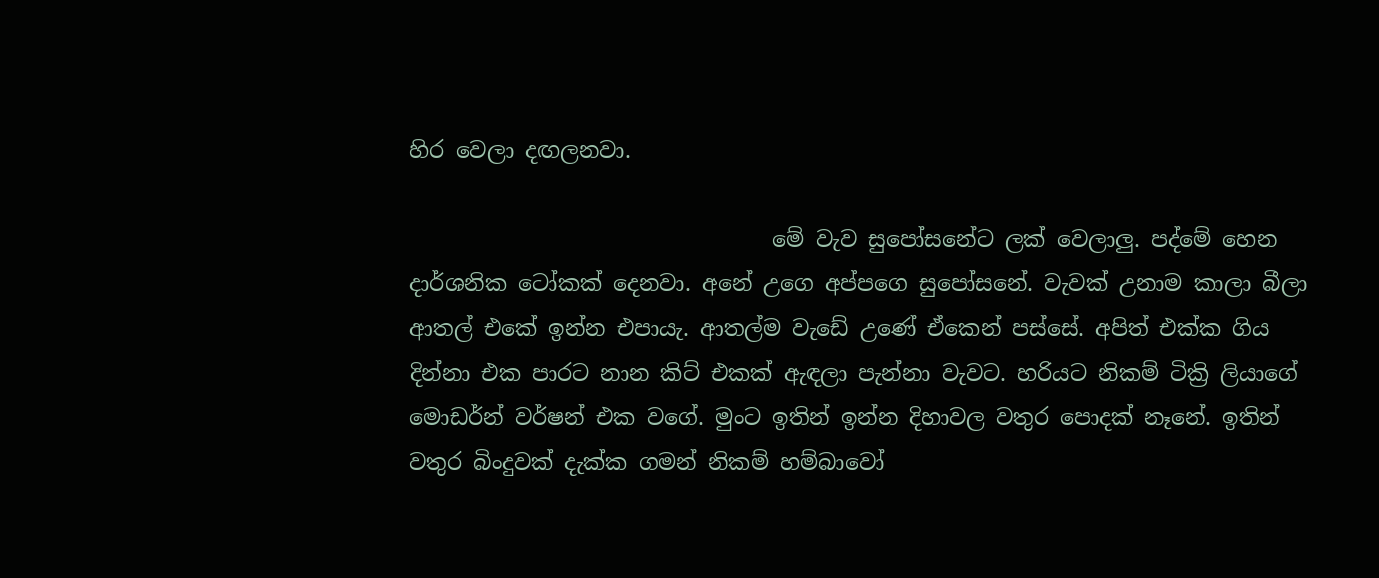හිර වෙලා දඟලනවා.

                                 මේ වැව සුපෝසනේට ලක් වෙලාලු. පද්මේ හෙන දාර්ශනික ටෝකක් දෙනවා. අනේ උගෙ අප්පගෙ සුපෝසනේ. වැවක් උනාම කාලා බීලා ආතල් එකේ ඉන්න එපායැ. ආතල්ම වැඩේ උණේ ඒකෙන් පස්සේ. අපිත් එක්ක ගිය දින්නා එක පාරට නාන කිට් එකක් ඇඳලා පැන්නා වැවට. හරියට නිකම් ටික්‍රි ලියාගේ මොඩර්න් වර්ෂන් එක වගේ. මුංට ඉතින් ඉන්න දිහාවල වතුර පොදක් නෑනේ. ඉතින් වතුර බිංදුවක් දැක්ක ගමන් නිකම් හම්බාවෝ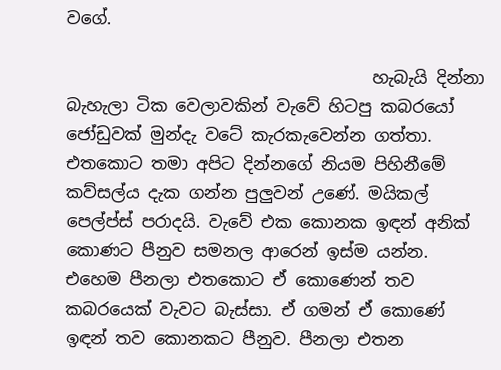වගේ.

                                    හැබැයි දින්නා බැහැලා ටික වෙලාවකින් වැවේ හිටපු කබරයෝ ජෝඩුවක් මුන්දැ වටේ කැරකැවෙන්න ගත්තා. එතකොට තමා අපිට දින්නගේ නියම පිහිනීමේ කව්සල්ය දැක ගන්න පුලුවන් උණේ. මයිකල් පෙල්ප්ස් පරාදයි. වැවේ එක කොනක ඉඳන් අනික් කොණට පීනුව සමනල ආරෙන් ඉස්ම යන්න. එහෙම පීනලා එතකොට ඒ කොණෙන් තව කබරයෙක් වැවට බැස්සා. ඒ ගමන් ඒ කොණේ ඉඳන් තව කොනකට පීනුව. පීනලා එතන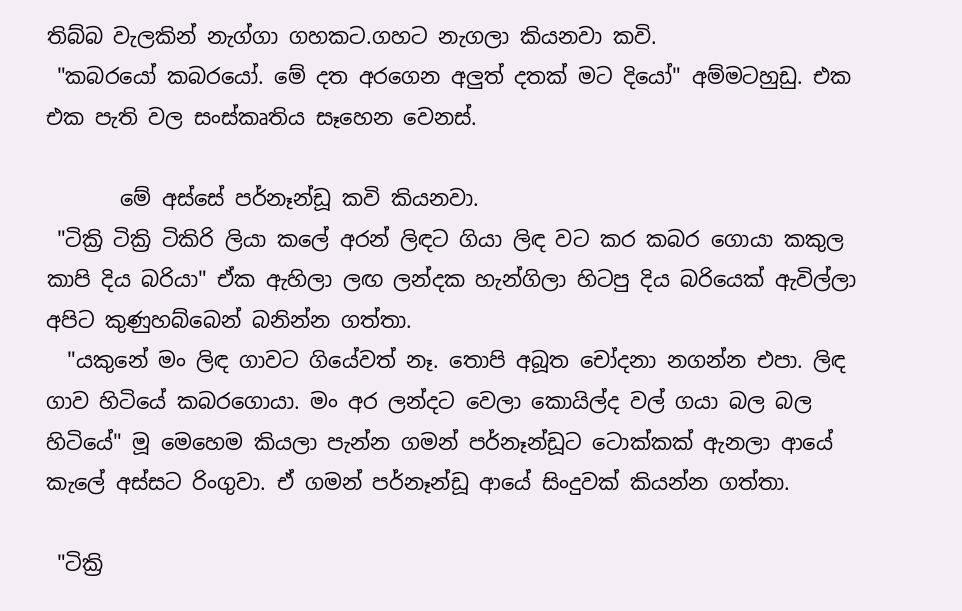තිබ්බ වැලකින් නැග්ගා ගහකට.ගහට නැගලා කියනවා කවි.
 "කබරයෝ කබරයෝ. මේ දත අරගෙන අලුත් දතක් මට දියෝ" අම්මටහුඩු. එක එක පැති වල සංස්කෘතිය සෑහෙන වෙනස්.

       මේ අස්සේ පර්නෑන්ඩූ කවි කියනවා.
 "ටික්‍රි ටික්‍රි ටිකිරි ලියා කලේ අරන් ලිඳට ගියා ලිඳ වට කර කබර ගොයා කකුල කාපි දිය බරියා" ඒක ඇහිලා ලඟ ලන්දක හැන්ගිලා හිටපු දිය බරියෙක් ඇවිල්ලා අපිට කුණුහබ්බෙන් බනින්න ගත්තා.
  "යකුනේ මං ලිඳ ගාවට ගියේවත් නෑ. තොපි අබූත චෝදනා නගන්න එපා. ලිඳ ගාව හිටියේ කබරගොයා. මං අර ලන්දට වෙලා කොයිල්ද වල් ගයා බල බල හිටියේ" මූ මෙහෙම කියලා පැන්න ගමන් පර්නෑන්ඩූට ටොක්කක් ඇනලා ආයේ කැලේ අස්සට රිංගුවා. ඒ ගමන් පර්නෑන්ඩූ ආයේ සිංදුවක් කියන්න ගත්තා.

 "ටික්‍රි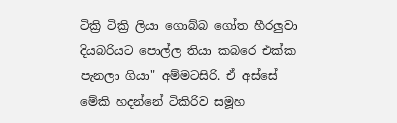ටික්‍රි ටික්‍රි ලියා ගොබ්බ ගෝත හීරලුවා දියබරියට පොල්ල තියා කබරෙ එක්ක පැනලා ගියා" අම්මටසිරි. ඒ අස්සේ මේකි හදන්නේ ටිකිරිව සමූහ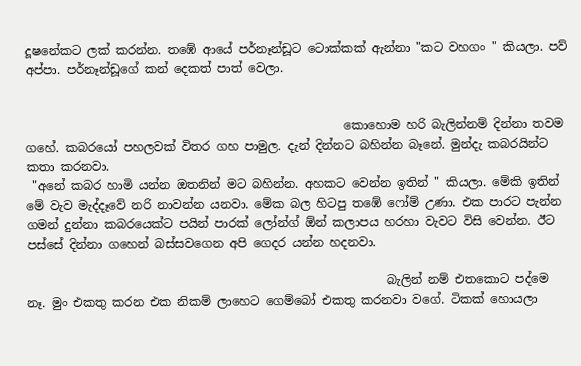දූෂනේකට ලක් කරන්න. තඹේ ආයේ පර්නෑන්ඩූට ටොක්කක් ඇන්නා "කට වහගං " කියලා. පව් අප්පා. පර්නෑන්ඩූගේ කන් දෙකත් පාත් වෙලා.


                                                     කොහොම හරි බැලින්නම් දින්නා තවම ගහේ. කබරයෝ පහලවක් විතර ගහ පාමුල. දැන් දින්නට බහින්න බෑනේ. මුන්දැ කබරයින්ට කතා කරනවා.
 "අනේ කබර හාමි යන්න ඔතනින් මට බහින්න. අහකට වෙන්න ඉතින් " කියලා. මේකි ඉතින් මේ වැව මැද්දෑවේ නරි නාවන්න යනවා. මේක බල හිටපු තඹේ ෆෝම් උණා. එක පාරට පැන්න ගමන් දුන්නා කබරයෙක්ට පයින් පාරක් ලෝන්ග් ඕන් කලාපය හරහා වැවට විසි වෙන්න. ඊට පස්සේ දින්නා ගහෙන් බස්සවගෙන අපි ගෙදර යන්න හදනවා.

                                                            බැලින් නම් එතකොට පද්මෙ නෑ. මුං එකතු කරන එක නිකම් ලාහෙට ගෙම්බෝ එකතු කරනවා වගේ. ටිකක් හොයලා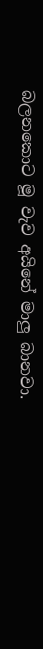බලනකොට මූ වැව අයිනේ මාලු බානවා.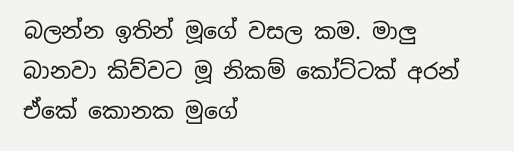බලන්න ඉතින් මූගේ වසල කම. මාලු බානවා කිව්වට මූ නිකම් කෝට්ටක් අරන් ඒකේ කොනක මුගේ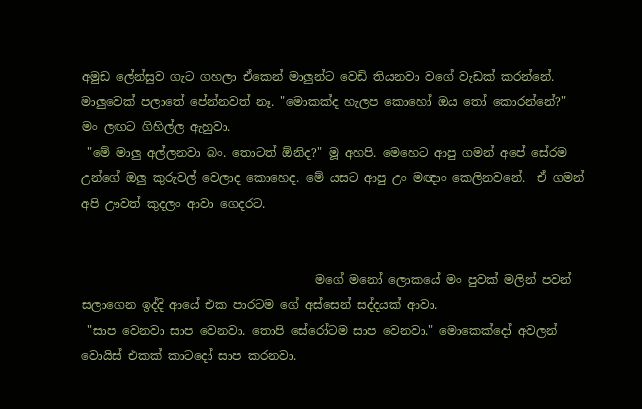අමුඩ ලේන්සුව ගැට ගහලා ඒකෙන් මාලුන්ට වෙඩි තියනවා වගේ වැඩක් කරන්නේ.  මාලුවෙක් පලාතේ පේන්නවත් නෑ. "මොකක්ද හැලප කොහෝ ඔය ‍තෝ කොරන්නේ?" මං ලඟට ගිහිල්ල ඇහුවා.
 "මේ මාලු අල්ලනවා බං. තොටත් ඕනිද?" මූ අහපි. මෙහෙට ආපු ගමන් අපේ සේරම උන්ගේ ඔලු කුරුවල් වෙලාද කොහෙද. මේ යසට ආපු උං මඥාං කෙලිනවනේ.  ඒ ගමන් අපි ඌවත් කුදලං ආවා ගෙදරට.


                                       මගේ මනෝ ලොකයේ මං පුවක් මලින් පවන් සලාගෙන ඉද්දි ආයේ එක පාරටම ගේ අස්සෙන් සද්දයක් ආවා.
 "සාප වෙනවා සාප වෙනවා. තොපි සේරෝටම සාප වෙනවා." මොකෙක්දෝ අවලන් වොයිස් එකක් කාටදෝ සාප කරනවා.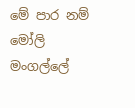මේ පාර නම් මෝලි මංගල්ලේ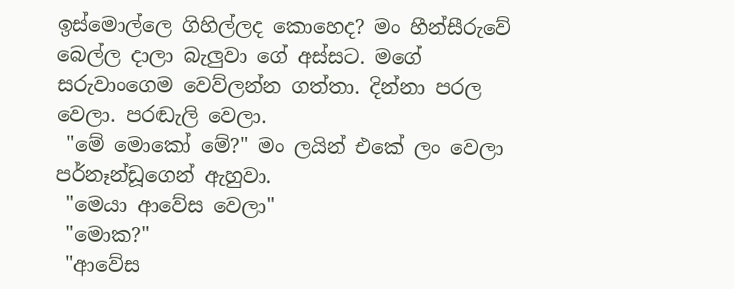ඉස්මොල්ලෙ ගිහිල්ලද කොහෙද? මං හීන්සීරුවේ බෙල්ල දාලා බැලුවා ගේ අස්සට. මගේ සරුවාංගෙම වෙව්ලන්න ගත්තා. දින්නා පරල වෙලා. පරඬැලි වෙලා.
 "මේ මොකෝ මේ?" මං ලයින් එකේ ලං වෙලා පර්නෑන්ඩූගෙන් ඇහුවා.
 "මෙයා ආවේස වෙලා"
 "මොක?"
 "ආවේස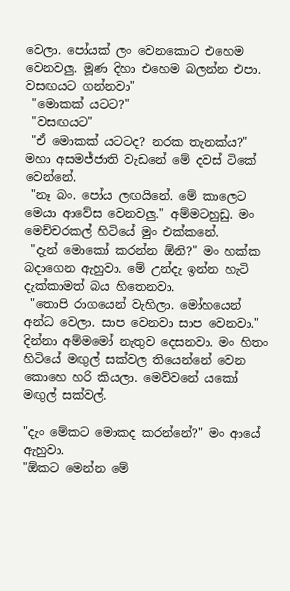වෙලා. පෝයක් ලං වෙනකොට එහෙම වෙනවලු. මූණ දිහා එහෙම බලන්න එපා. වසඟයට ගන්නවා"
 "මොකක් යටට?"
 "වසඟයට"
 "ඒ මොකක් යටටද? නරක තැනක්ය?" මහා අසමජ්ජාති වැඩනේ මේ දවස් ටිකේ වෙන්නේ.
 "නෑ බං. පෝය ලඟයිනේ. මේ කාලෙට මෙයා ආවේස වෙනවලු." අම්මටහුඩු. මං මෙච්චරකල් හිටියේ මුං එක්කනේ.
 "දැන් මොකෝ කරන්න ඕනි?" මං හක්ක බදාගෙන ඇහුවා. මේ උන්දැ ඉන්න හැටි දැක්කාමත් බය හිතෙනවා.
 "තොපි රාගයෙන් වැහිලා. මෝහයෙන් අන්ධ වෙලා. සාප වෙනවා සාප වෙනවා." දින්නා අම්මමෝ නැතුව දෙසනවා. මං හිතං හිටියේ මඟුල් සක්වල තියෙන්නේ වෙන කොහෙ හරි කියලා. මෙව්වනේ යකෝ මඟුල් සක්වල්.

"දැං මේකට මොකද කරන්නේ?" මං ආයේ ඇහුවා.
"ඕකට මෙන්න මේ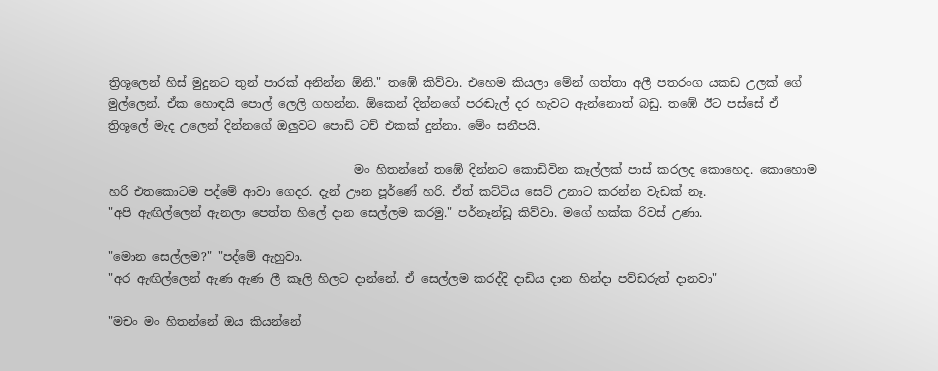ත්‍රිශූලෙන් හිස් මුදුනට තුන් පාරක් අනින්න ඕනි." තඹේ කිව්වා. එහෙම කියලා මේන් ගත්තා අලී පතරංග යකඩ උලක් ගේ මුල්ලෙන්. ඒක හොඳයි පොල් ලෙලි ගහන්න. ඕකෙන් දින්නගේ පරඬැල් දර හැවට ඇන්නොත් බඩු. තඹේ ඊට පස්සේ ඒ ත්‍රිශූලේ මැද උලෙන් දින්නගේ ඔලුවට පොඩි ටච් එකක් දුන්නා. මේං සනීපයි.

                                         මං හිතන්නේ තඹේ දින්නට කොඩිවින කෑල්ලක් පාස් කරලද කොහෙද. කොහොම හරි එතකොටම පද්මේ ආවා ගෙදර. දැන් ඌන පූර්ණේ හරි. ඒත් කට්ටිය සෙට් උනාට කරන්න වැඩක් නෑ.
"අපි ඇඟිල්ලෙන් ඇනලා පෙත්ත හිලේ දාන සෙල්ලම කරමු." පර්නෑන්ඩූ කිව්වා. මගේ හක්ක රිවස් උණා.

"මොන සෙල්ලම?" "පද්මේ ඇහුවා.
"අර ඇඟිල්ලෙන් ඇණ ඇණ ලී කෑලි හිලට දාන්නේ. ඒ සෙල්ලම කරද්දි දාඩිය දාන හින්දා පව්ඩරුත් දානවා"

"මචං මං හිතන්නේ ඔය කියන්නේ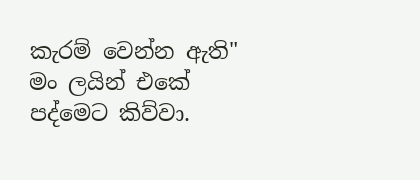කැරම් වෙන්න ඇති" මං ලයින් එකේ පද්මෙට කිව්වා.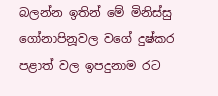බලන්න ඉතින් මේ මිනිස්සු ගෝනාපිනූවල වගේ දුෂ්කර පළාත් වල ඉපදුනාම රට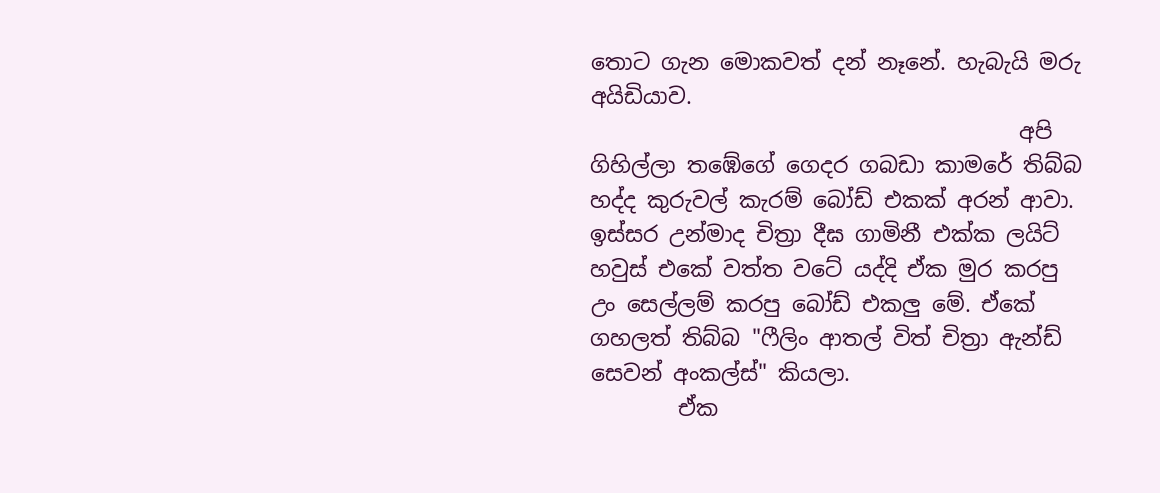තොට ගැන මොකවත් දන් නෑනේ. හැබැයි මරු අයිඩියාව.
                                       අපි ගිහිල්ලා තඹේගේ ගෙදර ගබඩා කාමරේ තිබ්බ හද්ද කුරුවල් කැරම් බෝඩ් එකක් අරන් ආවා. ඉස්සර උන්මාද චිත්‍රා දීඝ ගාමිනී එක්ක ලයිට් හවුස් එකේ වත්ත වටේ යද්දි ඒක මුර කරපු උං සෙල්ලම් කරපු බෝඩ් එකලු මේ. ඒකේ ගහලත් තිබ්බ "ෆීලිං ආතල් විත් චිත්‍රා ඇන්ඩ් සෙවන් අංකල්ස්" කියලා.
        ඒක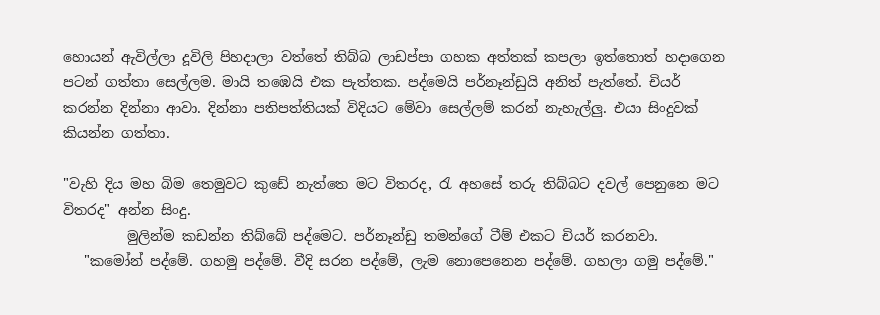හොයන් ඇවිල්ලා දූවිලි පිහදාලා වත්තේ තිබ්බ ලාඩප්පා ගහක අත්තක් කපලා ඉත්තොත් හදාගෙන පටන් ගත්තා සෙල්ලම. මායි තඹෙයි එක පැත්තක. පද්මෙයි පර්නෑන්ඩුයි අනිත් පැත්තේ. චියර් කරන්න දින්නා ආවා. දින්නා පතිපත්තියක් විදියට මේවා සෙල්ලම් කරන් නැහැල්ලු. එයා සිංදුවක් කියන්න ගත්තා.

"වැහි දිය මහ බිම තෙමුවට කුඩේ නැත්තෙ මට විතරද, රැ අහසේ තරු තිබ්බට දවල් පෙනුනෙ මට විතරද" අන්න සිංදු.
         මුලින්ම කඩන්න තිබ්බේ පද්මෙට. පර්නෑන්ඩු තමන්ගේ ටීම් එකට චියර් කරනවා.
   "කමෝන් පද්මේ. ගහමු පද්මේ. වීදි සරන පද්මේ, ලැම නොපෙනෙන පද්මේ. ගහලා ගමු පද්මේ."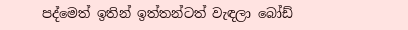පද්මෙත් ඉතින් ඉත්තන්ටත් වැඳලා බෝඩ්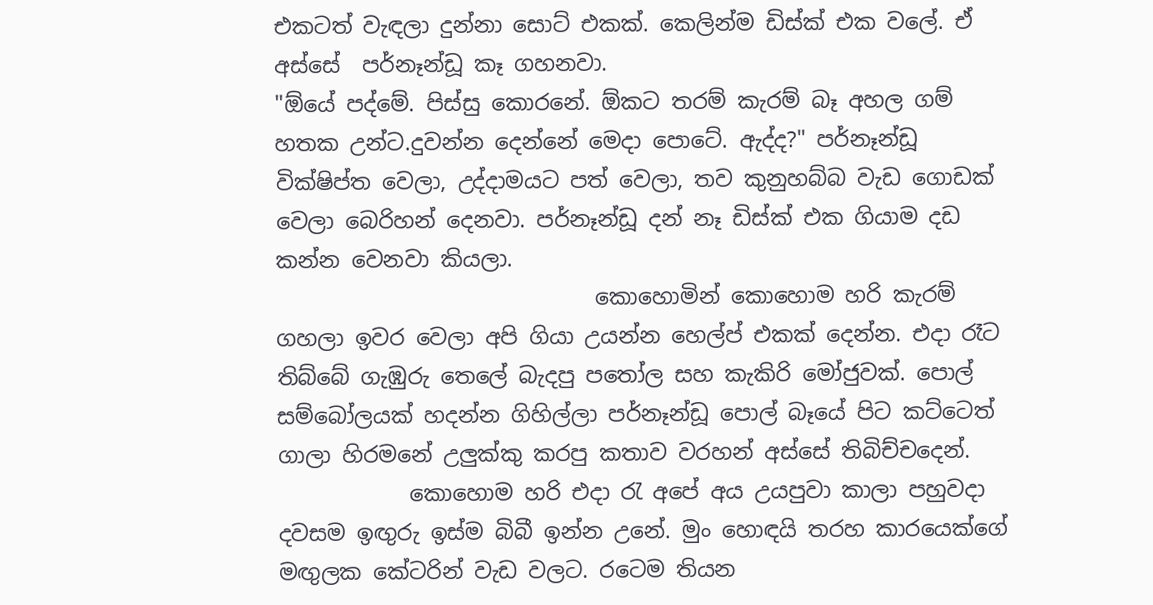එකටත් වැඳලා දුන්නා සොට් එකක්. කෙලින්ම ඩිස්ක් එක වලේ. ඒ අස්සේ  පර්නෑන්ඩූ කෑ ගහනවා.
"ඕයේ පද්මේ. පිස්සු කොරනේ. ඕකට තරම් කැරම් බෑ අහල ගම් හතක උන්ට.දුවන්න දෙන්නේ මෙදා පොටේ. ඇද්ද?" පර්නෑන්ඩූ වික්ෂිප්ත වෙලා, උද්දාමයට පත් වෙලා, තව කුනුහබ්බ වැඩ ගොඩක් වෙලා බෙරිහන් දෙනවා. පර්නෑන්ඩූ දන් නෑ ඩිස්ක් එක ගියාම දඩ කන්න වෙනවා කියලා.
                             කොහොමින් කොහොම හරි කැරම් ගහලා ඉවර වෙලා අපි ගියා උයන්න හෙල්ප් එකක් දෙන්න. එදා රෑට තිබ්බේ ගැඹුරු තෙලේ බැදපු ප‍තෝල සහ කැකිරි මෝජුවක්. පොල් සම්බෝලයක් හදන්න ගිහිල්ලා පර්නෑන්ඩූ පොල් බෑයේ පිට කට්ටෙත් ගාලා හිරමනේ උලුක්කු කරපු කතාව වරහන් අස්සේ තිබිච්චදෙන්.
            කොහොම හරි එදා ‍රැ අපේ අය උයපුවා කාලා පහුවදා දවසම ඉඟුරු ඉස්ම බිබී ඉන්න උනේ. මුං හොඳයි තරහ කාරයෙක්ගේ මඟුලක කේටරින් වැඩ වලට. රටෙම තියන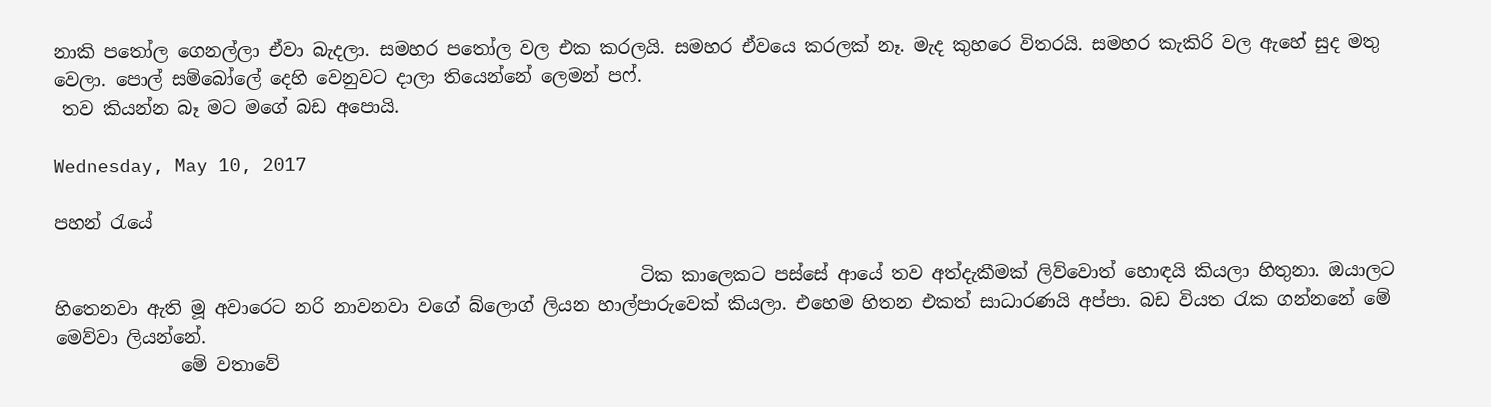නාකි ප‍තෝල ගෙනල්ලා ඒවා බැදලා. සමහර ප‍තෝල වල එක කරලයි. සමහර ඒවයෙ කරලක් නෑ. මැද කුහරෙ විතරයි. සමහර කැකිරි වල ඇහේ සුද මතු වෙලා. පොල් සම්බෝලේ දෙහි වෙනුවට දාලා තියෙන්නේ ලෙමන් පෆ්.
 තව කියන්න බෑ මට මගේ බඩ අපොයි.

Wednesday, May 10, 2017

පහන් ‍රැයේ

                                                                 ටික කාලෙකට පස්සේ ආයේ තව අත්දැකීමක් ලිව්වොත් හොඳයි කියලා හිතුනා. ඔයාලට හිතෙනවා ඇති මූ අවාරෙට නරි නාවනවා වගේ බ්ලොග් ලියන හාල්පාරුවෙක් කියලා. එහෙම හිතන එකත් සාධාරණයි අප්පා. බඩ වියත ‍රැක ගන්නනේ මේ මෙව්වා ලියන්නේ.
              මේ වතාවේ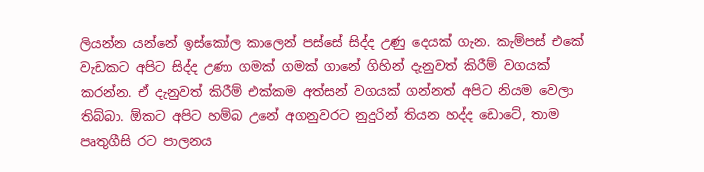ලියන්න යන්නේ ඉස්කෝල කාලෙන් පස්සේ සිද්ද උණු දෙයක් ගැන. කැම්පස් එකේ වැඩකට අපිට සිද්ද උණා ගමක් ගමක් ගානේ ගිහින් දැනුවත් කිරීම් වගයක් කරන්න. ඒ දැනුවත් කිරීම් එක්කම අත්සන් වගයක් ගන්නත් අපිට නියම වෙලා තිබ්බා. ඕකට අපිට හම්බ උනේ අගනුවරට නුදුරින් තියන හද්ද ඩොටේ, තාම පෘතුගීසි රට පාලනය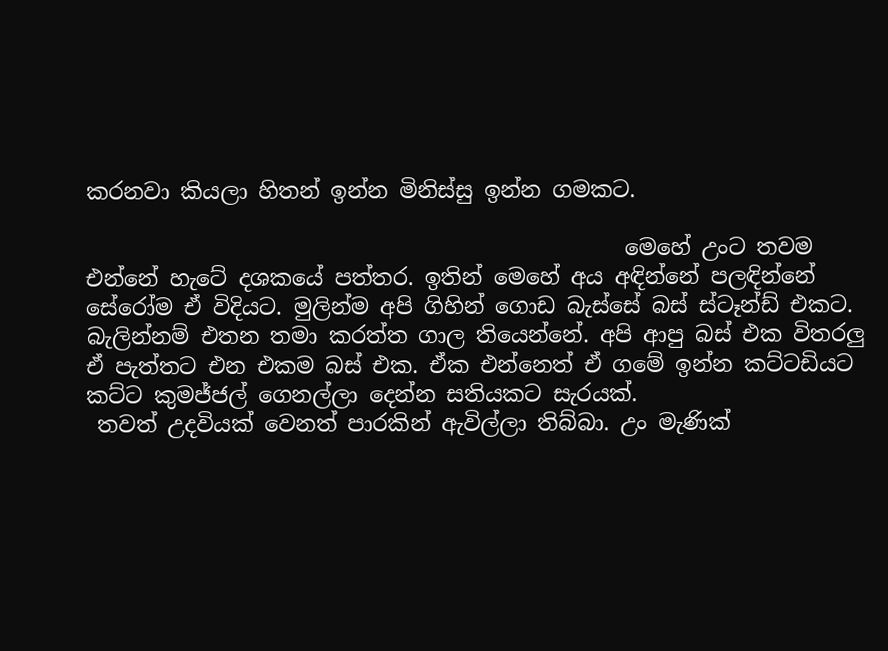කරනවා කියලා හිතන් ඉන්න මිනිස්සු ඉන්න ගමකට.

                                                 මෙහේ උංට තවම එන්නේ හැටේ දශකයේ පත්තර. ඉතින් මෙහේ අය අඳින්නේ පලඳින්නේ සේරෝම ඒ විදියට. මුලින්ම අපි ගිහින් ගොඩ බැස්සේ බස් ස්ටෑන්ඩ් එකට. බැලින්නම් එතන තමා කරත්ත ගාල තියෙන්නේ. අපි ආපු බස් එක විතරලු ඒ පැත්තට එන එකම බස් එක. ඒක එන්නෙත් ඒ ගමේ ඉන්න කට්ටඩියට කට්ට කුමජ්ජල් ගෙනල්ලා දෙන්න සතියකට සැරයක්.
 තවත් උදවියක් වෙනත් පාරකින් ඇවිල්ලා තිබ්බා. උං මැණික්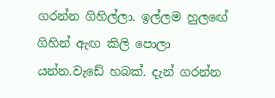ගරන්න ගිහිල්ලා. ඉල්ලම හුලඟේ ගිහින් ඇඟ කිලි පොලා යන්න.වැඩේ හබක්. දැන් ගරන්න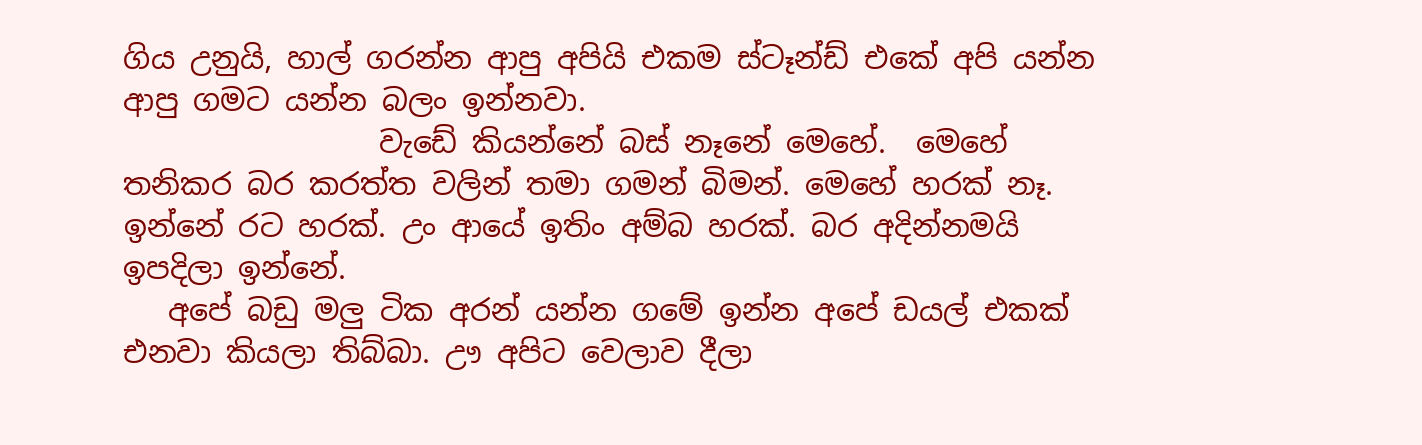ගිය උනුයි, හාල් ගරන්න ආපු අපියි එකම ස්ටෑන්ඩ් එකේ අපි යන්න ආපු ගමට යන්න බලං ඉන්නවා.
                 වැඩේ කියන්නේ බස් නෑනේ මෙහේ.  මෙහේ තනිකර බර කරත්ත වලින් තමා ගමන් බිමන්. මෙහේ හරක් නෑ. ඉන්නේ රට හරක්. උං ආයේ ඉතිං අම්බ හරක්. බර අදින්නමයි ඉපදිලා ඉන්නේ.
   අපේ බඩු මලු ටික අරන් යන්න ගමේ ඉන්න අපේ ඩයල් එකක් එනවා කියලා තිබ්බා. ඌ අපිට වෙලාව දීලා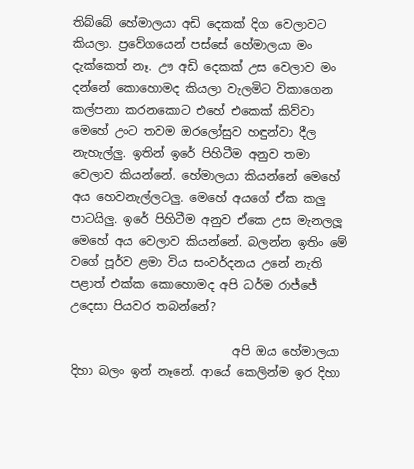තිබ්බේ හේමාලයා අඩි දෙකක් දිග වෙලාවට කියලා. ප්‍රවේගයෙන් පස්සේ හේමාලයා මං දැක්කෙත් නෑ. ඌ අඩි දෙකක් උස වෙලාව මං දන්නේ කොහොමද කියලා වැලමිට විකාගෙන කල්පනා කරනකොට එහේ එකෙක් කිව්වා මෙහේ උංට තවම ඔරලෝසුව හඳුන්වා දීල නැහැල්ලු. ඉතින් ඉරේ පිහිටීම අනුව තමා වෙලාව කියන්නේ. හේමාලයා කියන්නේ මෙහේ අය හෙවනැල්ලටලු. මෙහේ අයගේ ඒක කලු පාටයිලු. ඉරේ පිහිටීම අනුව ඒකෙ උස මැනලලූ මෙහේ අය වෙලාව කියන්නේ. බලන්න ඉතිං මේ වගේ පූර්ව ළමා විය සංවර්දනය උනේ නැති පළාත් එක්ක කොහොමද අපි ධර්ම රාජ්ජේ උදෙසා පියවර තබන්නේ?

                           අපි ඔය හේමාලයා දිහා බලං ඉන් නෑනේ. ආයේ කෙලින්ම ඉර දිහා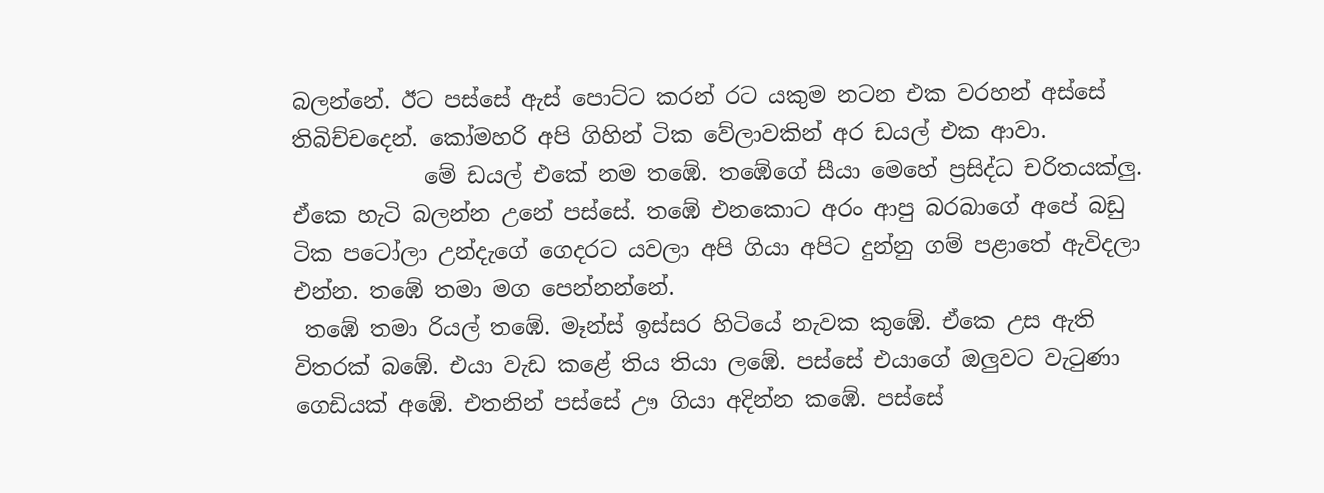බලන්නේ. ඊට පස්සේ ඇස් පොට්ට කරන් රට යකුම නටන එක වරහන් අස්සේ තිබිච්චදෙන්. කෝමහරි අපි ගිහින් ටික වේලාවකින් අර ඩයල් එක ආවා.
            මේ ඩයල් එකේ නම තඹේ. තඹේගේ සීයා මෙහේ ප්‍රසිද්ධ චරිතයක්ලු. ඒකෙ හැටි බලන්න උනේ පස්සේ. තඹේ එනකොට අරං ආපු බරබාගේ අපේ බඩු ටික පටෝලා උන්දැගේ ගෙදරට යවලා අපි ගියා අපිට දුන්නු ගම් පළාතේ ඇවිදලා එන්න. තඹේ තමා මග පෙන්නන්නේ.
 තඹේ තමා රියල් තඹේ. මෑන්ස් ඉස්සර හිටියේ නැවක කුඹේ. ඒකෙ උස ඇති විතරක් බඹේ. එයා වැඩ කළේ තිය තියා ලඹේ. පස්සේ එයාගේ ඔලුවට වැ‍ටුණා ගෙඩියක් අඹේ. එතනින් පස්සේ ඌ ගියා අදින්න කඹේ. පස්සේ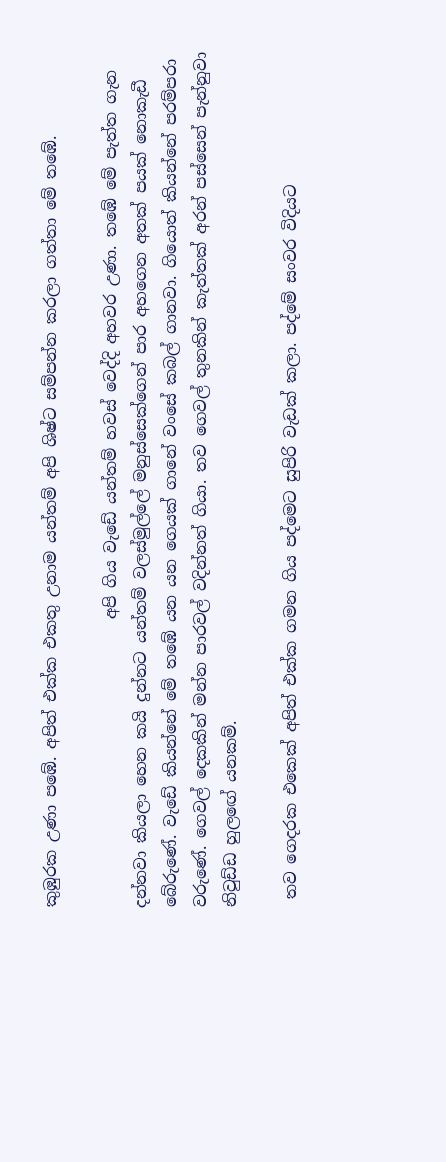කුඹුරක උණා පඹේ. අපිත් එක්ක එකතු උනාම යන්තම් අපි ශිෂ්ට සම්පන්න කරලා ගත්තා මේ තඹේ.

                                    අපි ගිය වැඩේ යන්තම් හවස් වෙද්දි අහවර උණා. තඹේ මේ පැත්ත ගැන දන්නවා කියලා හෙන කයි දුන්නට යන්තම් වලස්මුල්ලේ මනුස්සෙක්ගෙන් පාර අහගෙන අතක් පයක් නොකැඩී බේරුණේ. වැඩේ කියන්නේ මේ තඹේ යන යන ගෙයක් ගානේ වංසේ කබල් ගානවා. ගියොත් කියන්නේ පරම්පරා වරුණේ. ගෙවල් දෙකකින් මන්න පාරවල් වදින්නත් ගියා. තව ගෙවල් තුනකින් කැත්තක් අරන් පස්සෙන් පැන්නුවා නිවුඩ්ඩ හුලඟේ යනකම්.

 තව ගෙදරක එකෙක් අපිත් එක්ක ගමන ගිය පද්මෙට සුපිරි වැඩක් කලා. පද්මේ සංවර විදියට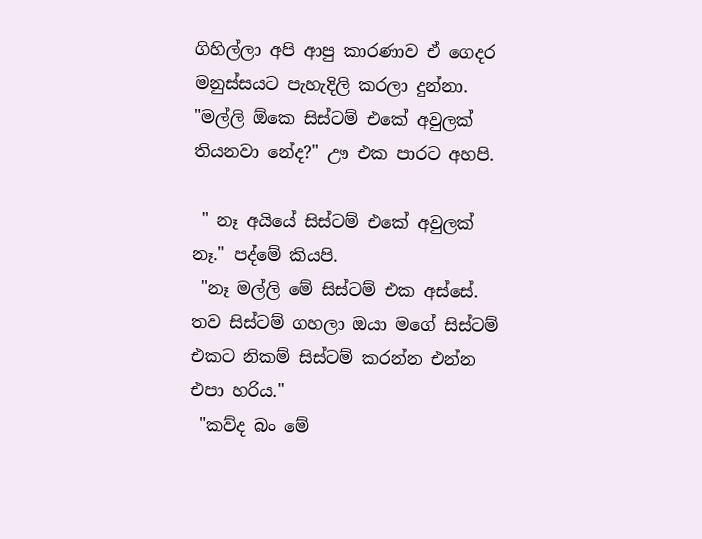ගිහිල්ලා අපි ආපු කාරණාව ඒ ගෙදර මනුස්සයට පැහැදිලි කරලා දුන්නා.
"මල්ලි ඕකෙ සිස්ටම් එකේ අවුලක් තියනවා නේද?" ඌ එක පාරට අහපි.

 " නෑ අයියේ සිස්ටම් එකේ අවුලක් නෑ." පද්මේ කියපි.
 "නෑ මල්ලි මේ සිස්ටම් එක අස්සේ. තව සිස්ටම් ගහලා ඔයා මගේ සිස්ටම් එකට නිකම් සිස්ටම් කරන්න එන්න එපා හරිය."
 "කව්ද බං මේ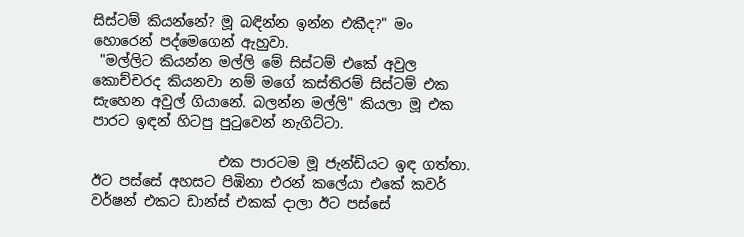සිස්ටම් කියන්නේ? මූ බඳින්න ඉන්න එකීද?" මං හොරෙන් පද්මෙගෙන් ඇහුවා.
 "මල්ලිට කියන්න මල්ලි මේ සිස්ටම් එකේ අවුල කොච්චරද කියනවා නම් මගේ කස්තිරම් සිස්ටම් එක සැහෙන අවුල් ගියානේ. බලන්න මල්ලි" කියලා මූ එක පාරට ඉඳන් හිටපු පු‍ටුවෙන් නැගිට්ටා.

                  එක පාරටම මූ ජැන්ඩියට ඉඳ ගත්තා. ඊට පස්සේ අහසට පිඹිනා එරන් කලේයා එකේ කවර් වර්ෂන් එකට ඩාන්ස් එකක් දාලා ඊට පස්සේ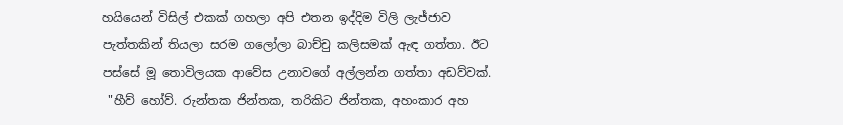හයියෙන් විසිල් එකක් ගහලා අපි එතන ඉද්දිම විලි ලැජ්ජාව පැත්තකින් තියලා සරම ගලෝලා බාච්චු කලිසමක් ඇඳ ගත්තා. ඊට පස්සේ මූ තොවිලයක ආවේස උනාවගේ අල්ලන්න ගත්තා අඩව්වක්.
 "හීව් හෝව්. රුන්තක ජින්තක, තරිකිට ජින්තක, අහංකාර අහ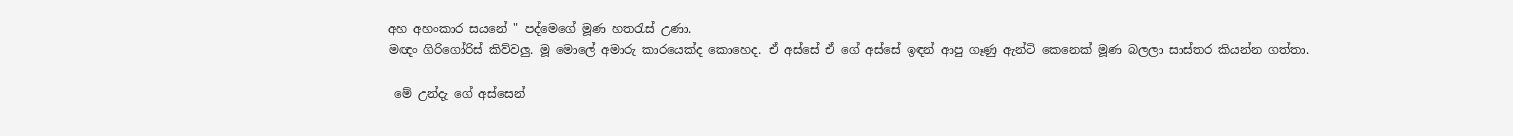අහ අහංකාර සයනේ " පද්මෙගේ මූණ හත‍රැස් උණා.
මඥං ගිරිගෝරිස් කිව්වලු. මූ මොලේ අමාරු කාරයෙක්ද කොහෙද. ඒ අස්සේ ඒ ගේ අස්සේ ඉඳන් ආපු ගෑණු ඇන්ටි කෙනෙක් මූණ බලලා සාස්තර කියන්න ගත්තා.

 මේ උන්දැ ගේ අස්සෙන්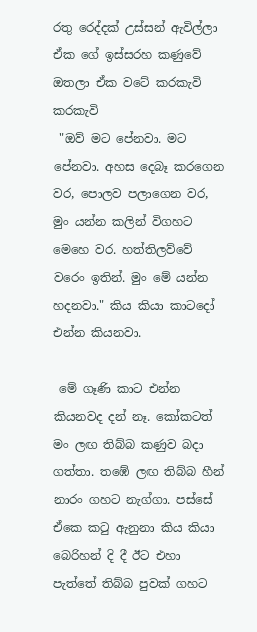රතු රෙද්දක් උස්සන් ඇවිල්ලා ඒක ගේ ඉස්සරහ කණුවේ ඔතලා ඒක වටේ කරකැවි කරකැවි
 "ඔව් මට පේනවා. මට පේනවා. අහස දෙබෑ කරගෙන වර, පොලව පලාගෙන වර, මුං යන්න කලින් විගහට මෙහෙ වර. හත්තිලව්වේ වරෙං ඉතින්. මුං මේ යන්න හදනවා." කිය කියා කාටදෝ එන්න කියනවා.

 මේ ගෑණි කාට එන්න කියනවද දන් නෑ. කෝකටත් මං ලඟ තිබ්බ කණුව බදා ගත්තා. තඹේ ලඟ තිබ්බ හීන් නාරං ගහට නැග්ගා. පස්සේ ඒකෙ ක‍ටු ඇනුනා කිය කියා බෙරිහන් දි දී ඊට එහා පැත්තේ තිබ්බ පුවක් ගහට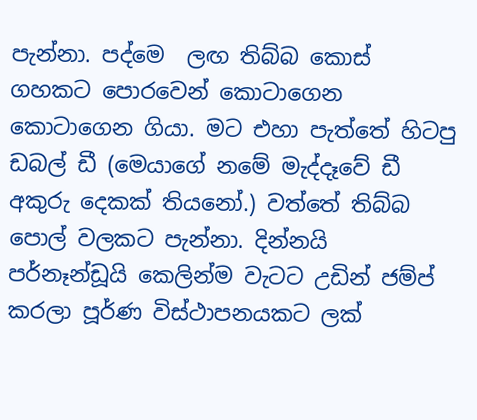පැන්නා. පද්මෙ  ලඟ තිබ්බ කොස් ගහකට පොරවෙන් කොටාගෙන කොටාගෙන ගියා. මට එහා පැත්තේ හිටපු ඩබල් ඩී (මෙයාගේ නමේ මැද්දෑවේ ඩී අකුරු දෙකක් තියනෝ.) වත්තේ තිබ්බ පොල් වලකට පැන්නා. දින්නයි පර්නෑන්ඩූයි කෙලින්ම වැටට උඩින් ජම්ප් කරලා පූර්ණ විස්ථාපනයකට ලක්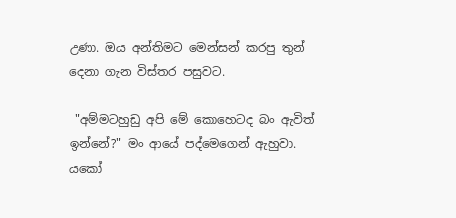උණා. ඔය අන්තිමට මෙන්සන් කරපු තුන් දෙනා ගැන විස්තර පසුවට.

 "අම්මටහුඩු අපි මේ කොහෙටද බං ඇවිත් ඉන්නේ?" මං ආයේ පද්මෙගෙන් ඇහුවා. යකෝ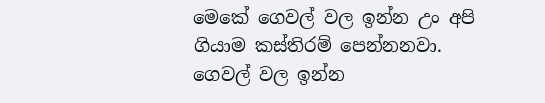මෙකේ ගෙවල් වල ඉන්න උං අපි ගියාම කස්තිරම් පෙන්නනවා. ගෙවල් වල ඉන්න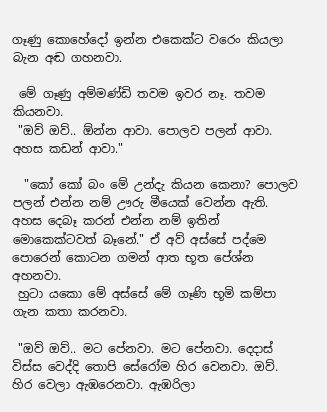ගෑණු කොහේදෝ ඉන්න එකෙක්ට වරෙං කියලා බැන අඬ ගහනවා.

 මේ ගෑණු අම්මණ්ඩි තවම ඉවර නෑ. තවම කියනවා.
 "ඔව් ඔව්.. ඕන්න ආවා. පොලව පලන් ආවා. අහස කඩන් ආවා."

  "කෝ කෝ බං මේ උන්දැ කියන කෙනා? පොලව පලන් එන්න නම් ඌරු මීයෙක් වෙන්න ඇති. අහස දෙබෑ කරන් එන්න නම් ඉතින් මොකෙක්ටවත් බෑනේ." ඒ අව් අස්සේ පද්මෙ පොරෙන් කොටන ගමන් ආත භූත පේශ්න අහනවා.
 හුටා යකො මේ අස්සේ මේ ගෑණි භූමි කම්පා ගැන කතා කරනවා.

 "ඔව් ඔව්.. මට පේනවා. මට පේනවා. දෙදාස් විස්ස වෙද්දි තොපි සේරෝම හිර වෙනවා. ඔව්. හිර වෙලා ඇඹරෙනවා. ඇඹරිලා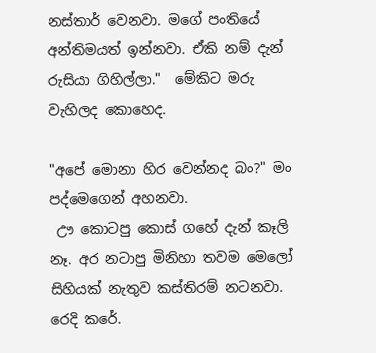නස්තාර් වෙනවා. මගේ පංතියේ අන්තිමයත් ඉන්නවා. ඒකි නම් දැන් රුසියා ගිහිල්ලා."  මේකිට මරු වැහිලද කොහෙද.

"අපේ මොනා හිර වෙන්නද බං?" මං පද්මෙගෙන් අහනවා.
 ඌ කොටපු කොස් ගහේ දැන් කෑලි නෑ. අර නටාපු මිනිහා තවම මෙලෝ සිහියක් නැතුව කස්තිරම් නටනවා. රෙදි කරේ.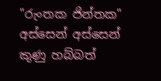"රුංතක ජින්තක" අස්සෙන් අස්සෙන් කුණු හබ්බත්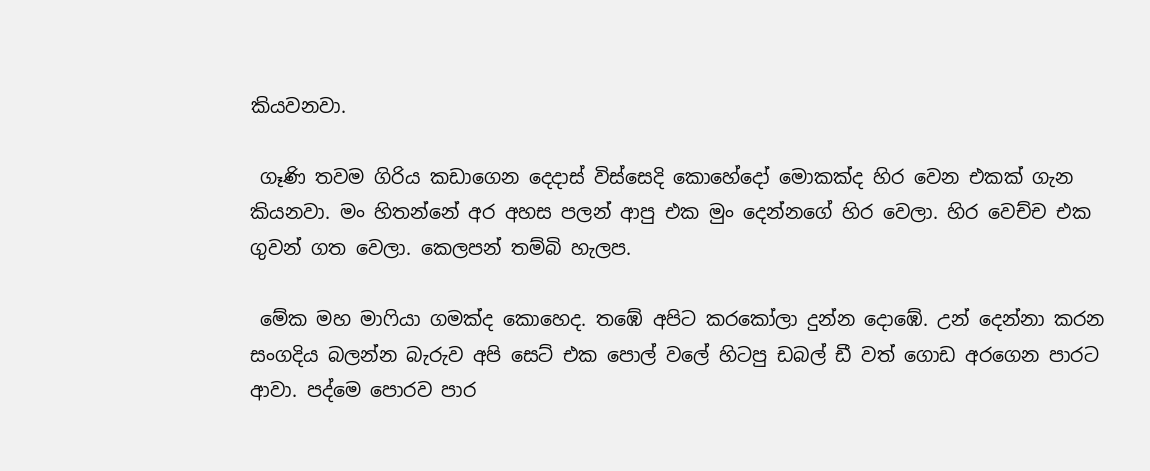කියවනවා.

 ගෑණි තවම ගිරිය කඩාගෙන දෙදාස් විස්සෙදි කොහේදෝ මොකක්ද හිර වෙන එකක් ගැන කියනවා. මං හිතන්නේ අර අහස පලන් ආපු එක මුං දෙන්නගේ හිර වෙලා. හිර වෙච්ච එක ගුවන් ගත වෙලා. කෙලපන් තම්බි හැලප.

 මේක මහ මා‍ෆියා ගමක්ද කොහෙද. තඹේ අපිට කරකෝලා දුන්න දොඹේ. උන් දෙන්නා කරන සංගදිය බලන්න බැරුව අපි සෙට් එක පොල් වලේ හිටපු ඩබල් ඩී වත් ගොඩ අරගෙන පාරට ආවා. පද්මෙ පොරව පාර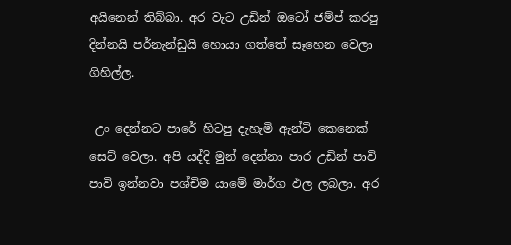අයිනෙන් තිබ්බා. අර වැට උඩින් ඔටෝ ජම්ප් කරපු දින්නයි පර්නැන්ඩුයි හොයා ගත්තේ සෑහෙන වෙලා ගිහිල්ල.

 උං දෙන්නට පාරේ හිටපු දැහැමි ඇන්ටි කෙනෙක් සෙට් වෙලා. අපි යද්දි මුන් දෙන්නා පාර උඩින් පාවි පාවි ඉන්නවා පශ්චිම යාමේ මාර්ග ඵල ලබලා. අර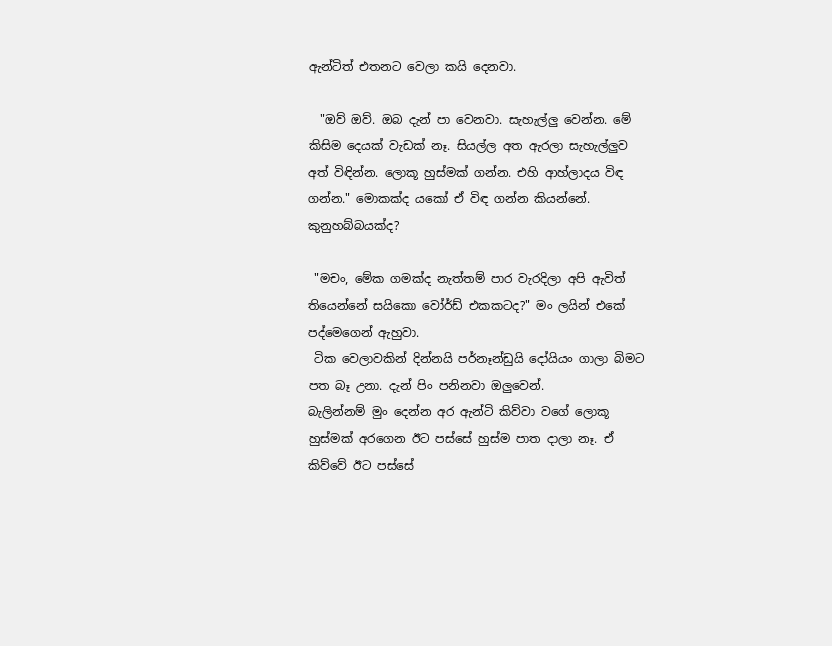ඇන්ටිත් එතනට වෙලා කයි දෙනවා.

  "ඔව් ඔව්. ඔබ දැන් පා වෙනවා. සැහැල්ලු වෙන්න. මේ කිසිම දෙයක් වැඩක් නෑ. සියල්ල අත ඇරලා සැහැල්ලුව අත් විඳින්න. ලොකූ හුස්මක් ගන්න. එහි ආහ්ලාදය විඳ ගන්න." මොකක්ද යකෝ ඒ විඳ ගන්න කියන්නේ. කුනුහබ්බයක්ද?

 "මචං, මේක ගමක්ද නැත්තම් පාර වැරදිලා අපි ඇවිත් තියෙන්නේ සයිකො වෝර්ඩ් එකකටද?" මං ලයින් එකේ පද්මෙගෙන් ඇහුවා.
 ටික වෙලාවකින් දින්නයි පර්නෑන්ඩුයි දෝයියං ගාලා බිමට පත බෑ උනා. දැන් පිං පනිනවා ඔලුවෙන්.
බැලින්නම් මුං දෙන්න අර ඇන්ටි කිව්වා වගේ ලොකූ හුස්මක් අරගෙන ඊට පස්සේ හුස්ම පාත දාලා නෑ. ඒ කිව්වේ ඊට පස්සේ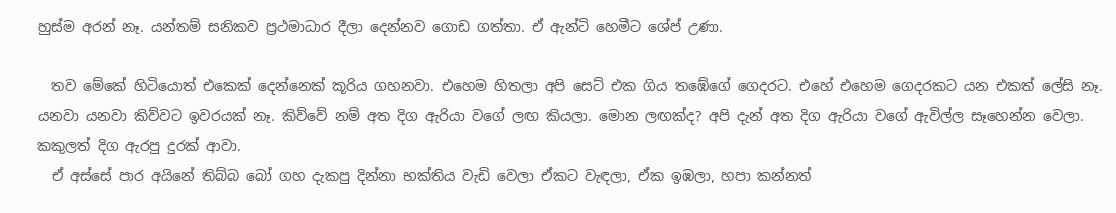හුස්ම අරන් නෑ. යන්තම් සනිකව ප්‍රථමාධාර දීලා දෙන්නව ගොඩ ගත්තා. ඒ ඇන්ටි හෙමීට ශේප් උණා.

  තව මේකේ හිටියොත් එකෙක් දෙන්නෙක් කූරිය ගහනවා. එහෙම හිතලා අපි සෙට් එක ගිය තඹේගේ ගෙදරට. එහේ එහෙම ගෙදරකට යන එකත් ලේසි නෑ. යනවා යනවා කිව්වට ඉවරයක් නෑ. කිව්වේ නම් අත දිග ඇරියා වගේ ලඟ කියලා. මොන ලඟක්ද? අපි දැන් අත දිග ඇරියා වගේ ඇවිල්ල සෑහෙන්න වෙලා. කකුලත් දිග ඇරපු දුරක් ආවා.
  ඒ අස්සේ පාර අයිනේ තිබ්බ බෝ ගහ දැකපු දින්නා භක්තිය වැඩි වෙලා ඒකට වැඳලා, ඒක ඉඹලා, හපා කන්නත්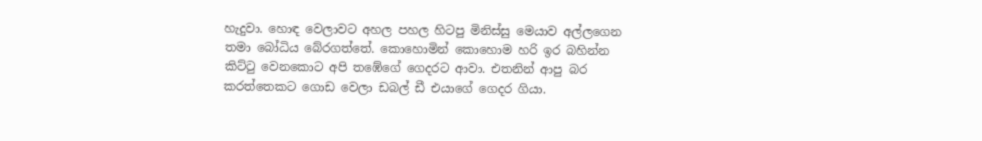හැදුවා. හොඳ වෙලාවට අහල පහල හිටපු මිනිස්සු මෙයාව අල්ලගෙන තමා බෝධිය බේරගත්තේ. කොහොමින් කොහොම හරි ඉර බහින්න කිට්‍ටු වෙනකොට අපි තඹේගේ ගෙදරට ආවා. එතනින් ආපු බර කරත්තෙකට ගොඩ වෙලා ඩබල් ඩී එයාගේ ගෙදර ගියා.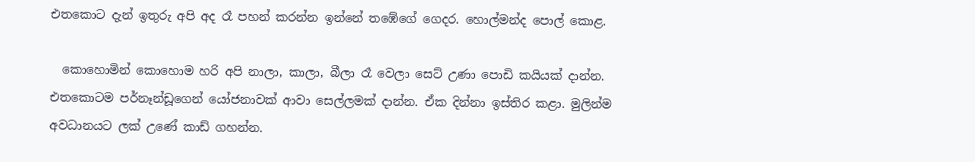එතකොට දැන් ඉතුරු අපි අද රෑ පහන් කරන්න ඉන්නේ තඹේගේ ගෙදර. හොල්මන්ද පොල් කොළ.

  කොහොමින් කොහොම හරි අපි නාලා, කාලා, බීලා රෑ වෙලා සෙට් උණා පොඩි කයියක් දාන්න. එතකොටම පර්නෑන්ඩූගෙන් යෝජනාවක් ආවා සෙල්ලමක් දාන්න. ඒක දින්නා ඉස්තිර කළා. මුලින්ම අවධානයට ලක් උණේ කාඩ් ගහන්න.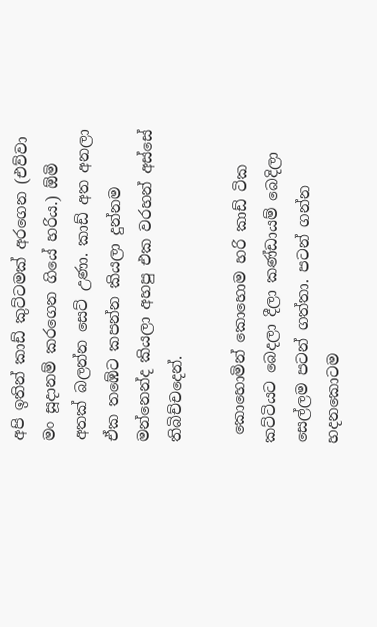අපි ඉතින් කාඩ් කුට්ටමක් අරගෙන (එව්වා මං සූදානම් කරගෙන ගියේ හරිය.) ඕමි අතක් බලන්න සෙට් උණා. කාඩ් අත අනලා ඒක තඹේට කපන්න කියලා දුන්නම මන්නෙන්ද කියලා අහපු එක වරහන් අස්සේ තිබිච්චදෙන්.

 කොහොමින් කොහොම හරි කාඩ් ටික කට්ටියට බෙදලා දීලා කණ්ඩායම් බෙදිලා සෙල්ලම පටන් ගත්තා. පටන් ගන්න හදනකොටම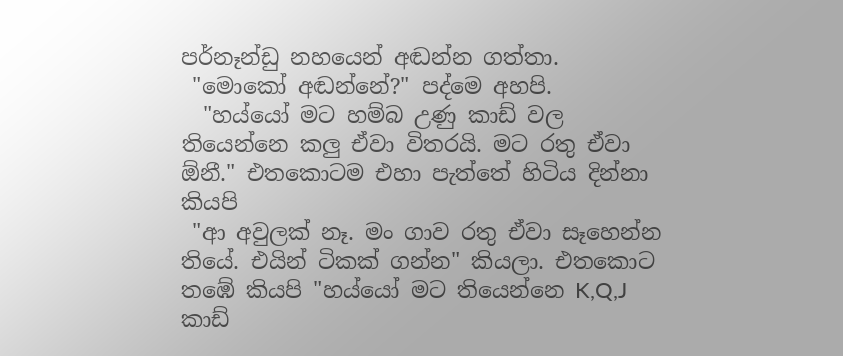පර්නෑන්ඩු නහයෙන් අඬන්න ගත්තා.
 "මොකෝ අඬන්නේ?" පද්මෙ අහපි.
  "හය්යෝ මට හම්බ උණු කාඩ් වල තියෙන්නෙ කලු ඒවා විතරයි. මට රතු ඒවා ඕනී." එතකොටම එහා පැත්තේ හිටිය දින්නා කියපි
 "ආ අවුලක් නෑ. මං ගාව රතු ඒවා සෑහෙන්න තියේ. එයින් ටිකක් ගන්න" කියලා. එතකොට තඹේ කියපි "හය්යෝ මට තියෙන්නෙ K,Q,J කාඩ්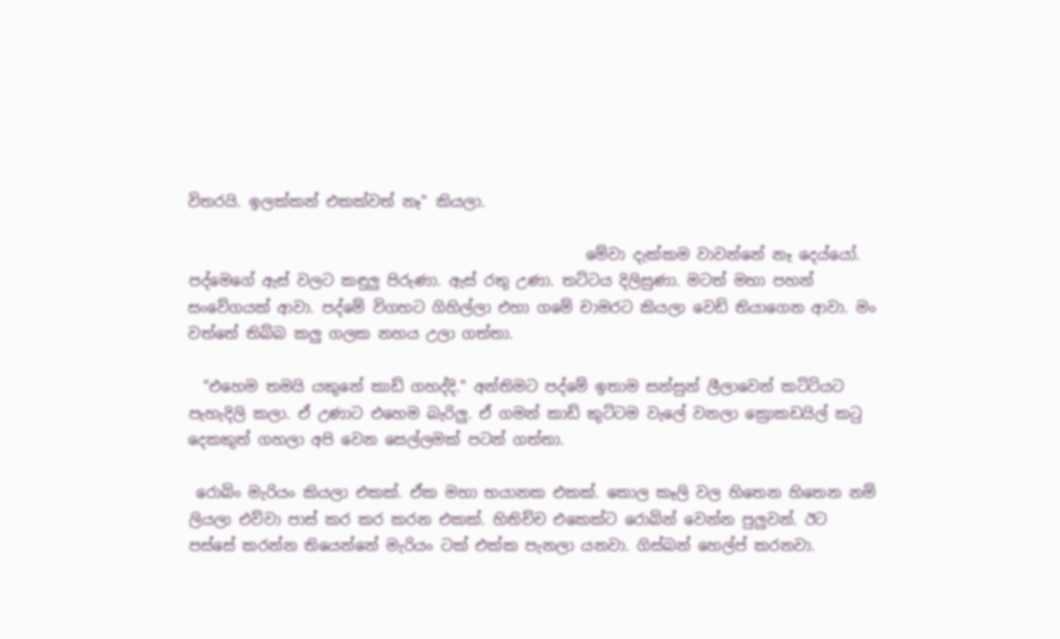විතරයි. ඉලක්කන් එකක්වත් නෑ" කියලා.

                                                     මේවා දැක්කම වාවන්නේ නෑ දෙය්යෝ. පද්මෙගේ ඇස් වලට කඳුලු පිරුණා. ඇස් රතු උණා. තට්ටය දිලිසුණා. මටත් මහා පහන් සංවේගයක් ආවා. පද්මේ විගහට ගිහිල්ලා එහා ගමේ චාමරට කියලා වෙඩි තියාගෙන ආවා. මං වත්තේ තිබ්බ කලු ගලක නහය උලා ගත්තා.

  "එහෙම තමයි යකුනේ කාඩ් ගහද්දි." අන්තිමට පද්මේ ඉතාම සන්සුන් ලීලාවෙන් කට්ටියට පැහැදිලි කලා. ඒ උණාට එහෙම බැරිලු. ඒ ගමන් කාඩ් කුට්ටම වැලේ වනලා ක්‍රොකඩයිල් ක‍ටු දෙකකුත් ගහලා අපි වෙන සෙල්ලමක් පටන් ගත්තා.

 රොබිං මැරියං කියලා එකක්. ඒක මහා භයානක එකක්. කොල කෑලි වල හිතෙන හිතෙන නම් ලියලා එව්වා පාස් කර කර කරන එකක්. හිතිච්ච එකෙක්ට රොබින් වෙන්න පුලුවන්. ඊට පස්සේ කරන්න තියෙන්නේ මැරියං ටක් එක්ක පැනලා යනවා. ගිස්බන් හෙල්ප් කරනවා.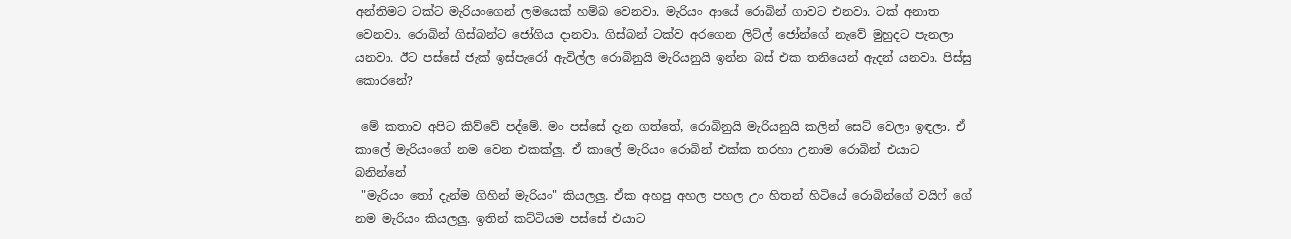අන්තිමට ටක්ට මැරියංගෙන් ලමයෙක් හම්බ වෙනවා. මැරියං ආයේ රොබින් ගාවට එනවා. ටක් අනාත වෙනවා. රොබින් ගිස්බන්ට ජෝගිය දානවා. ගිස්බන් ටක්ව අරගෙන ලිට්ල් ජෝන්ගේ නැවේ මුහුදට පැනලා යනවා. ඊට පස්සේ ජැක් ඉස්පැරෝ ඇවිල්ල රොබිනුයි මැරියනුයි ඉන්න බස් එක තනියෙන් ඇදන් යනවා. පිස්සු කොරනේ?

 මේ කතාව අපිට කිව්වේ පද්මේ. මං පස්සේ දැන ගත්තේ, රොබිනුයි මැරියනුයි කලින් සෙට් වෙලා ඉඳලා. ඒ කාලේ මැරියංගේ නම වෙන එකක්ලු. ඒ කාලේ මැරියං රොබින් එක්ක තරහා උනාම රොබින් එයාට බනින්නේ
 "මැරියං ‍තෝ දැන්ම ගිහින් මැරියං" කියලලු. ඒක අහපු අහල පහල උං හිතන් හිටියේ රොබින්ගේ වයිෆ් ගේ නම මැරියං කියලලු. ඉතින් කට්ටියම පස්සේ එයාට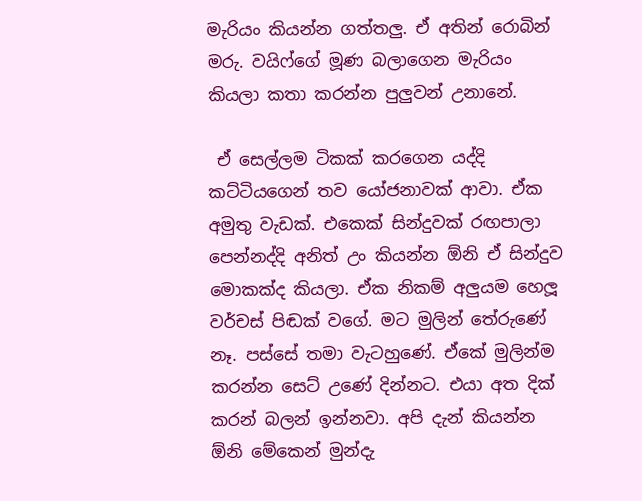මැරියං කියන්න ගත්තලු. ඒ අතින් රොබින් මරු. වයිෆ්ගේ මූණ බලාගෙන මැරියං කියලා කතා කරන්න පුලුවන් උනානේ.

 ඒ සෙල්ලම ටිකක් කරගෙන යද්දි කට්ටියගෙන් තව යෝජනාවක් ආවා. ඒක අමුතු වැඩක්. එකෙක් සින්දුවක් රඟපාලා පෙන්නද්දි අනිත් උං කියන්න ඕනි ඒ සින්දුව මොකක්ද කියලා. ඒක නිකම් අලුයම හෙලූ වර්චස් පිඬක් වගේ. මට මුලින් තේරුණේ නෑ. පස්සේ තමා වැටහුණේ. ඒකේ මුලින්ම කරන්න සෙට් උණේ දින්නට. එයා අත දික් කරන් බලන් ඉන්නවා. අපි දැන් කියන්න ඕනි මේකෙන් මුන්දැ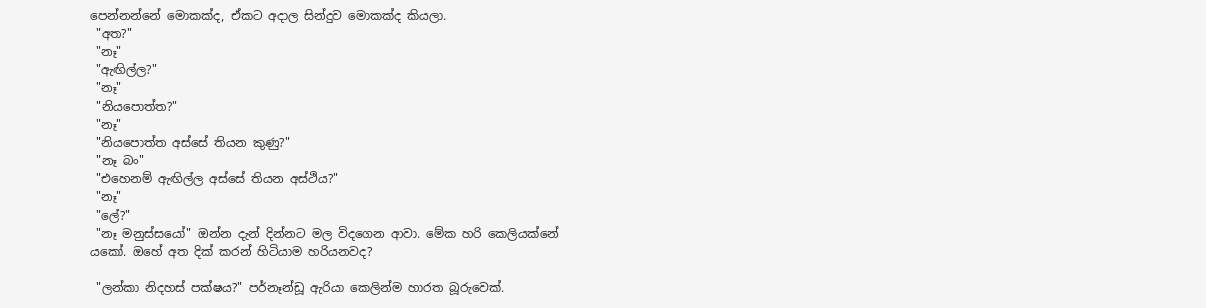පෙන්නන්නේ මොකක්ද, ඒකට අදාල සින්දුව මොකක්ද කියලා.
 "අත?"
 "නෑ"
 "ඇඟිල්ල?"
 "නෑ"
 "නියපොත්ත?"
 "නෑ"
 "නියපොත්ත අස්සේ තියන කුණු?"
 "නෑ බං"
 "එහෙනම් ඇඟිල්ල අස්සේ තියන අස්ථිය?"
 "නෑ"
 "ලේ?"
 "නෑ මනුස්සයෝ" ඔන්න දැන් දින්නට මල විදගෙන ආවා. මේක හරි කෙලියක්නේ යකෝ. ඔහේ අත දික් කරන් හිටියාම හරියනවද?

 "ලන්කා නිදහස් පක්ෂය?" පර්නෑන්ඩූ ඇරියා කෙලින්ම හාරත බූරුවෙක්.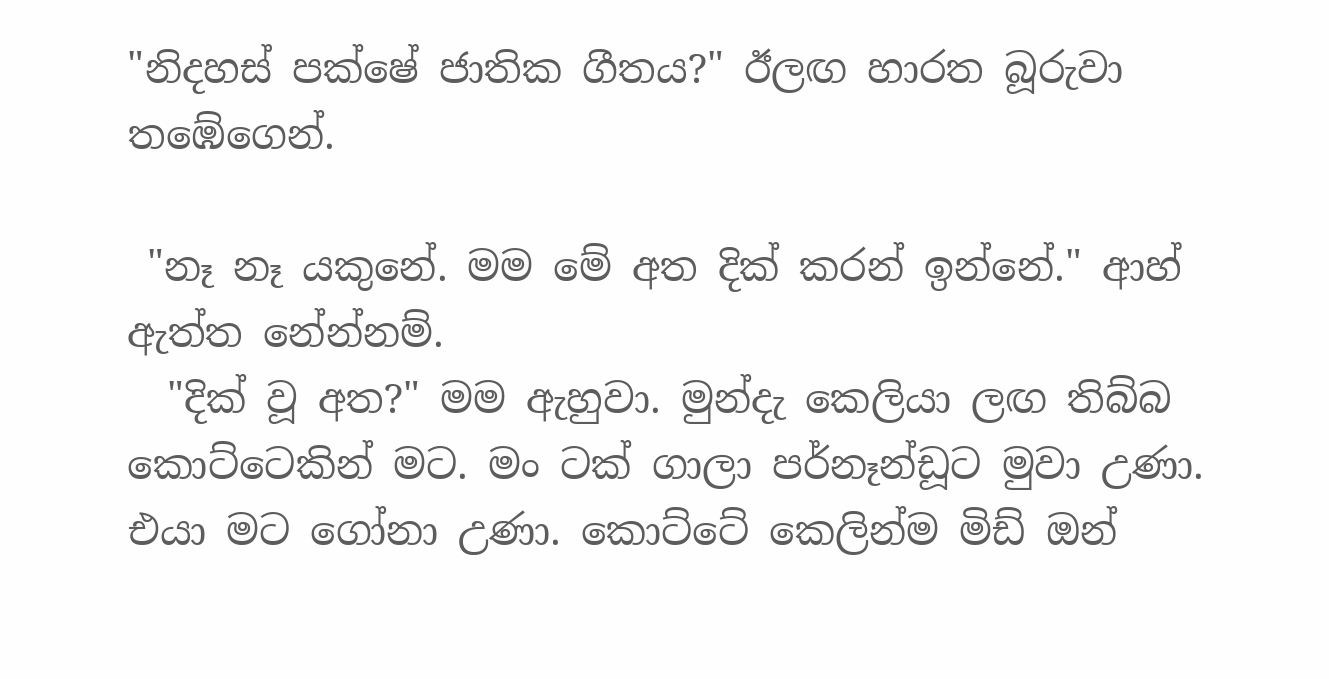"නිදහස් පක්ෂේ ජාතික ගීතය?" ඊලඟ හාරත බූරුවා තඹේගෙන්.

 "නෑ නෑ යකුනේ. මම මේ අත දික් කරන් ඉන්නේ." ආහ් ඇත්ත නේන්නම්.
  "දික් වූ අත?" මම ඇහුවා. මුන්දැ කෙලියා ලඟ තිබ්බ කොට්ටෙකින් මට. මං ටක් ගාලා පර්නෑන්ඩූට මුවා උණා. එයා මට ගෝනා උණා. කොට්ටේ කෙලින්ම මිඩ් ඔන්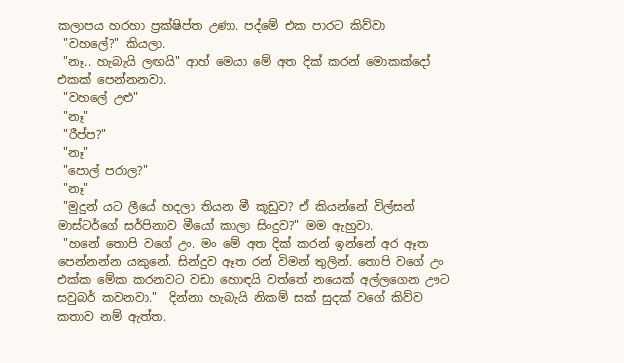කලාපය හරහා ප්‍රක්ෂිප්ත උණා. පද්මේ එක පාරට කිව්වා
 "වහලේ?" කියලා.
 "නෑ.. හැබැයි ලඟයි" ආහ් මෙයා මේ අත දික් කරන් මොකක්දෝ එකක් පෙන්නනවා.
 "වහලේ උළු"
 "නෑ"
 "රීප්ප?"
 "නෑ"
 "පොල් පරාල?"
 "නෑ"
 "මුදුන් යට ලීයේ හදලා තියන මී කූඩුව? ඒ කියන්නේ විල්සන් මාස්ටර්ගේ සර්පිනාව මීයෝ කාලා සිංදුව?" මම ඇහුවා.
 "හනේ තොපි වගේ උං. මං මේ අත දික් කරන් ඉන්නේ අර ඈත පෙන්නන්න යකුනේ. සින්දුව ඈත රන් විමන් තුලින්. තොපි වගේ උං එක්ක මේක කරනවට වඩා හොඳයි වත්තේ නයෙක් අල්ලගෙන ඌට සවුබර් කවනවා."  දින්නා හැබැයි නිකම් සක් සුදක් වගේ කිව්ව කතාව නම් ඇත්ත.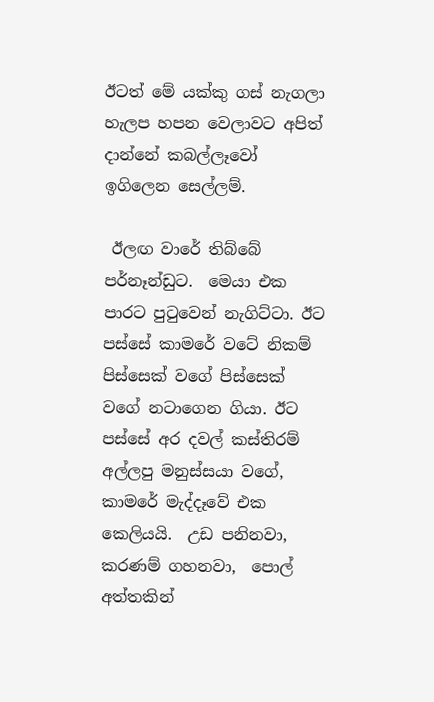ඊටත් මේ යක්කු ගස් නැගලා හැලප හපන වෙලාවට අපිත් දාන්නේ කබල්ලෑවෝ ඉගිලෙන සෙල්ලම්.

 ඊලඟ වාරේ තිබ්බේ පර්නෑන්ඩුට.  මෙයා එක පාරට පු‍ටුවෙන් නැගිට්ටා. ඊට පස්සේ කාමරේ වටේ නිකම් පිස්සෙක් වගේ පිස්සෙක් වගේ නටාගෙන ගියා. ඊට පස්සේ අර දවල් කස්තිරම් අල්ලපු මනුස්සයා වගේ, කාමරේ මැද්දෑවේ එක කෙලියයි.  උඩ පනිනවා, කරණම් ගහනවා,  පොල් අත්තකින්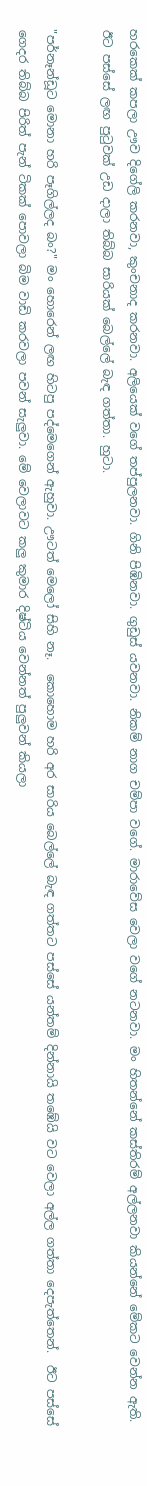හරකෙක් කපලා ඌව දිගේලි කරනවා, කුංචනාද කරනවා. අලියෙක් වගේ තප්පුලනවා. ගිනි පිඹිනවා. ගුඩුස් යවනවා. නිකම් නාග චම්පා වගේ. මාරාවේස වෙලා වගේ නටනවා. මං හිතන්නේ කස්තිරම් අල්ලනවා කියන්නේ මේකට වෙන්න ඇති. ඊට පස්සේ ලඟ පු‍ටුවක් උඩ දාලා තිබ්බ සාරියක් බෙල්ලේ බැඳ ගත්තා. හුටා.

"පර්නෑන්ඩූට මොනා හරි පෑගිල්ලද බං?" මං හොරෙන් ලඟ හිටපු පද්මෙගෙන් ඇහුවා. ඌටත් මෙලෝ සිහි නෑ.  කොහොම හරි අර සාරිය බෙල්ලේ බැඳ ගත්තට පස්සේ යන්තම් දින්නායි තඹේයි වට වෙලා අල්ල ගත්තා දෙපැත්තෙන්.  ඊට පස්සේ ගෙදර තිබ්බ පිරිත් පැන් ටිකක් පොවලා බිම වාඩි කරවලා පවන් සැලුවා. මේ වෙලාවට කලු කුමාර දිෂ්ටිය වෙන්නත් පුලුවන් කියලා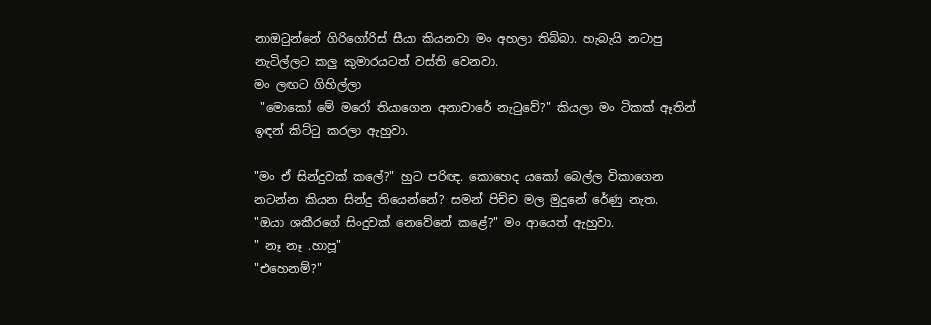නාඔ‍ටුන්නේ ගිරිගෝරිස් සීයා කියනවා මං අහලා තිබ්බා. හැබැයි නටාපු නැටිල්ලට කලු කුමාරයටත් වස්ති වෙනවා.
මං ලඟට ගිහිල්ලා
 "මොකෝ මේ මරෝ තියාගෙන අනාචාරේ නැ‍ටුවේ?" කියලා මං ටිකක් ඈතින් ඉඳන් කිට්‍ටු කරලා ඇහුවා.

"මං ඒ සින්දුවක් කලේ?" හුට පරිඥ. කොහෙද යකෝ බෙල්ල විකාගෙන නටන්න කියන සින්දු තියෙන්නේ? සමන් පිච්ච මල මුදුනේ රේණු නැත.
"ඔයා ශකීරගේ සිංදුවක් නෙවේනේ කළේ?" මං ආයෙත් ඇහුවා.
" නෑ නෑ .හාපූ"
"එහෙනම්?"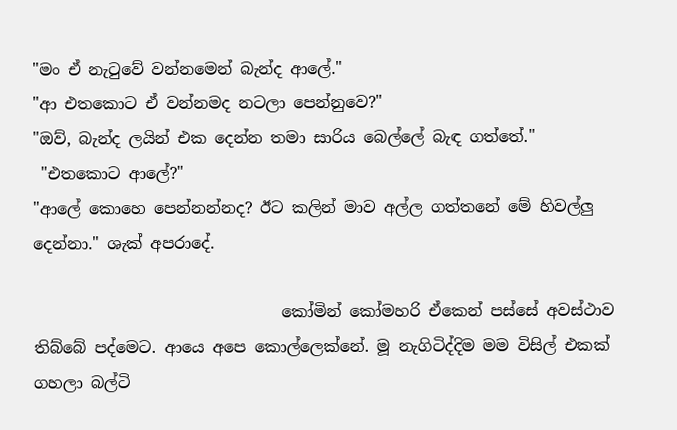"මං ඒ නැ‍ටුවේ වන්නමෙන් බැන්ද ආලේ."
"ආ එතකොට ඒ වන්නමද නටලා පෙන්නුවෙ?"
"ඔව්, බැන්ද ලයින් එක දෙන්න තමා සාරිය බෙල්ලේ බැඳ ගත්තේ."
 "එතකොට ආලේ?"
"ආලේ කොහෙ පෙන්නන්නද? ඊට කලින් මාව අල්ල ගත්තනේ මේ හිවල්ලු දෙන්නා." ශැක් අපරාදේ.

                               කෝමින් කෝමහරි ඒකෙන් පස්සේ අවස්ථාව තිබ්බේ පද්මෙට. ආයෙ අපෙ කොල්ලෙක්නේ. මූ නැගිටිද්දිම මම විසිල් එකක් ගහලා බල්ටි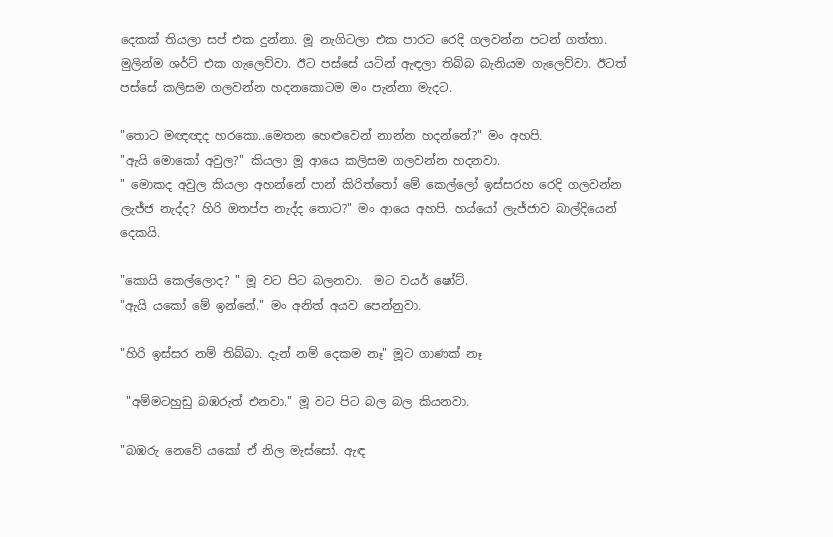දෙකක් තියලා සප් එක දුන්නා. මූ නැගිටලා එක පාරට රෙදි ගලවන්න පටන් ගත්තා. මුලින්ම ශර්ට් එක ගැලෙව්වා. ඊට පස්සේ යටින් ඇඳලා තිබ්බ බැනියම ගැලෙව්වා. ඊටත් පස්සේ කලිසම ගලවන්න හදනකොටම මං පැන්නා මැදට.

"තොට මඥඥද හරකො..මෙතන හෙළුවෙන් නාන්න හදන්නේ?" මං අහපි.
"ඇයි මොකෝ අවුල?" කියලා මූ ආයෙ කලිසම ගලවන්න හදනවා.
" මොකද අවුල කියලා අහන්නේ පාන් කිරිත්තෝ මේ කෙල්ලෝ ඉස්සරහ රෙදි ගලවන්න ලැජ්ජ නැද්ද? හිරි ඔතප්ප නැද්ද තොට?" මං ආයෙ අහපි. හය්යෝ ලැජ්ජාව බාල්දියෙන් දෙකයි.

"කොයි කෙල්ලොද? " මූ වට පිට බලනවා.  මට වයර් ෂෝට්.
"ඇයි යකෝ මේ ඉන්නේ." මං අනිත් අයව පෙන්නුවා.

"හිරි ඉස්සර නම් තිබ්බා. දැන් නම් දෙකම නෑ" මූට ගාණක් නෑ

 "අම්මටහුඩු බඹරුත් එනවා." මූ වට පිට බල බල කියනවා.

"බඹරු නෙවේ යකෝ ඒ නිල මැස්සෝ. ඇඳ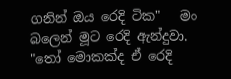ගනින් ඔය රෙදි ටික"   මං බලෙන් මූට රෙදි ඇන්දුවා.
"තෝ මොකක්ද ඒ රෙදි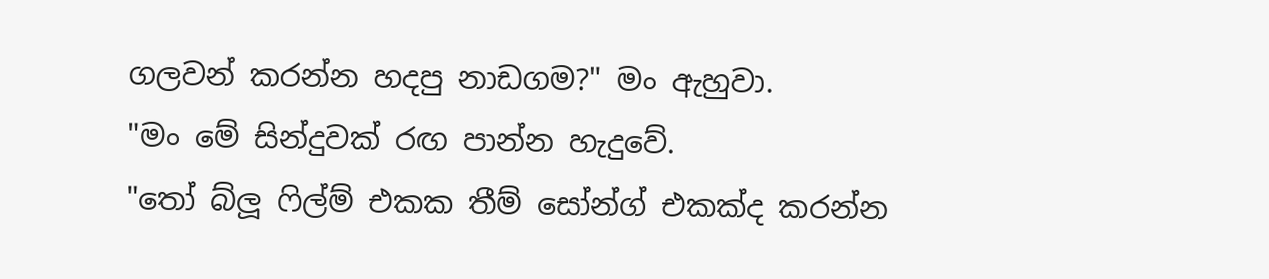ගලවන් කරන්න හදපු නාඩගම?" මං ඇහුවා.
"මං මේ සින්දුවක් රඟ පාන්න හැදුවේ.
"තෝ බ්ලූ ‍ෆිල්ම් එකක තීම් සෝන්ග් එකක්ද කරන්න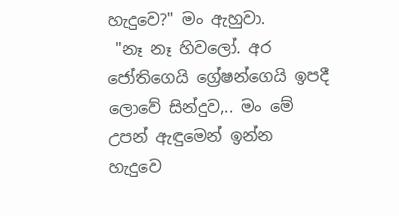හැදුවෙ?" මං ඇහුවා.
 "නෑ නෑ හිවලෝ. අර ජෝතිගෙයි ග්‍රේෂන්ගෙයි ඉපදී ලොවේ සින්දුව,.. මං මේ උපන් ඇඳුමෙන් ඉන්න හැදුවෙ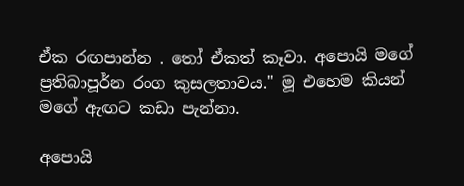ඒක රඟපාන්න . තෝ ඒකත් කෑවා. අපොයි මගේ ප්‍රතිබාපූර්න රංග කුසලතාවය." මූ එහෙම කියන් මගේ ඇඟට කඩා පැන්නා.

අපොයි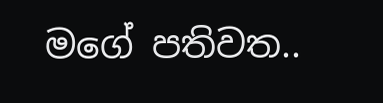මගේ පතිවත..